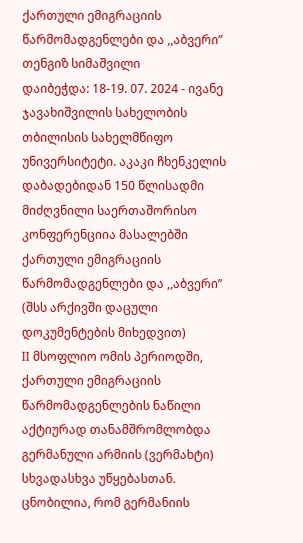ქართული ემიგრაციის წარმომადგენლები და ,,აბვერი”
თენგიზ სიმაშვილი
დაიბეჭდა: 18-19. 07. 2024 - ივანე ჯავახიშვილის სახელობის
თბილისის სახელმწიფო უნივერსიტეტი. აკაკი ჩხენკელის დაბადებიდან 150 წლისადმი მიძღვნილი საერთაშორისო კონფერენციია მასალებში
ქართული ემიგრაციის წარმომადგენლები და ,,აბვერი”
(შსს არქივში დაცული დოკუმენტების მიხედვით)
II მსოფლიო ომის პერიოდში, ქართული ემიგრაციის წარმომადგენლების ნაწილი აქტიურად თანამშრომლობდა გერმანული არმიის (ვერმახტი) სხვადასხვა უწყებასთან. ცნობილია, რომ გერმანიის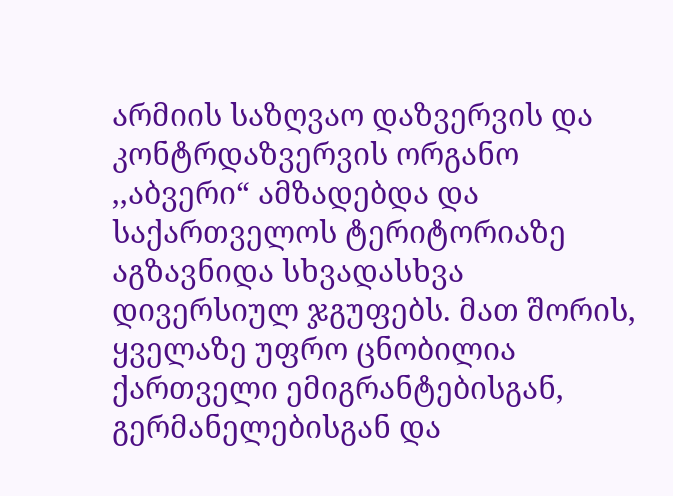არმიის საზღვაო დაზვერვის და კონტრდაზვერვის ორგანო ,,აბვერი“ ამზადებდა და საქართველოს ტერიტორიაზე აგზავნიდა სხვადასხვა დივერსიულ ჯგუფებს. მათ შორის, ყველაზე უფრო ცნობილია ქართველი ემიგრანტებისგან, გერმანელებისგან და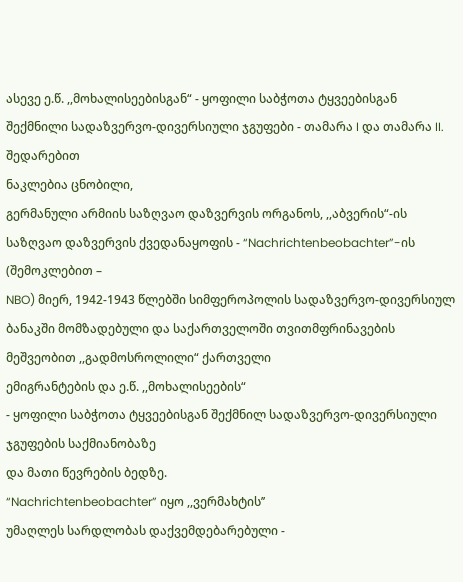ასევე ე.წ. ,,მოხალისეებისგან“ - ყოფილი საბჭოთა ტყვეებისგან შექმნილი სადაზვერვო-დივერსიული ჯგუფები - თამარა I და თამარა II.
შედარებით
ნაკლებია ცნობილი,
გერმანული არმიის საზღვაო დაზვერვის ორგანოს, ,,აბვერის“-ის საზღვაო დაზვერვის ქვედანაყოფის - “Nachrichtenbeobachter”-ის
(შემოკლებით –
NBO) მიერ, 1942-1943 წლებში სიმფეროპოლის სადაზვერვო-დივერსიულ
ბანაკში მომზადებული და საქართველოში თვითმფრინავების მეშვეობით ,,გადმოსროლილი“ ქართველი
ემიგრანტების და ე.წ. ,,მოხალისეების“
- ყოფილი საბჭოთა ტყვეებისგან შექმნილ სადაზვერვო-დივერსიული ჯგუფების საქმიანობაზე
და მათი წევრების ბედზე.
“Nachrichtenbeobachter” იყო ,,ვერმახტის’’
უმაღლეს სარდლობას დაქვემდებარებული -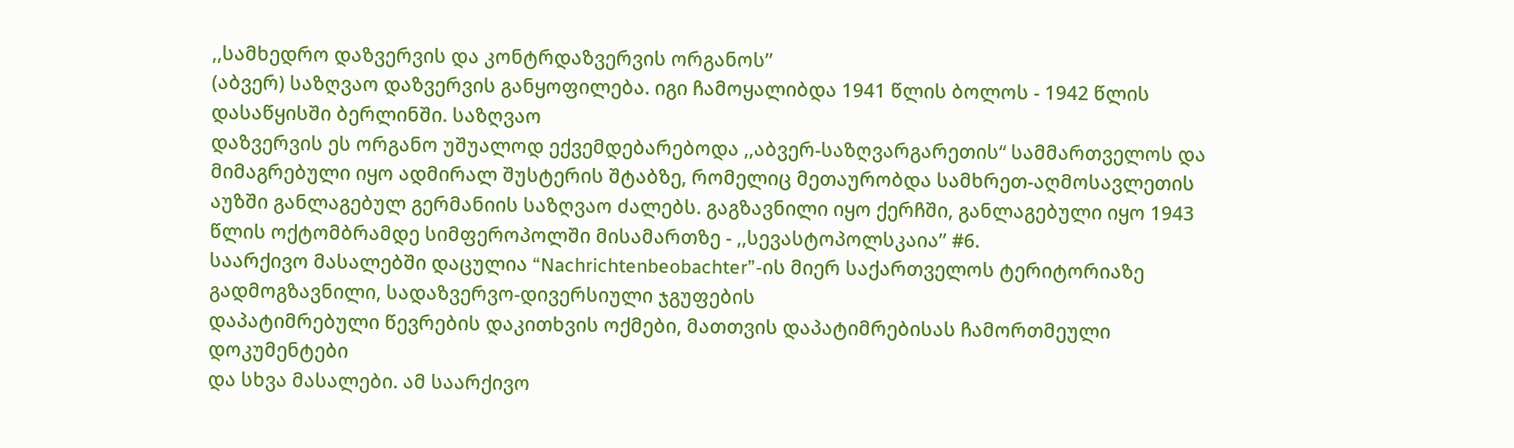,,სამხედრო დაზვერვის და კონტრდაზვერვის ორგანოს’’
(აბვერ) საზღვაო დაზვერვის განყოფილება. იგი ჩამოყალიბდა 1941 წლის ბოლოს - 1942 წლის დასაწყისში ბერლინში. საზღვაო
დაზვერვის ეს ორგანო უშუალოდ ექვემდებარებოდა ,,აბვერ-საზღვარგარეთის“ სამმართველოს და მიმაგრებული იყო ადმირალ შუსტერის შტაბზე, რომელიც მეთაურობდა სამხრეთ-აღმოსავლეთის აუზში განლაგებულ გერმანიის საზღვაო ძალებს. გაგზავნილი იყო ქერჩში, განლაგებული იყო 1943 წლის ოქტომბრამდე სიმფეროპოლში მისამართზე - ,,სევასტოპოლსკაია’’ #6.
საარქივო მასალებში დაცულია “Nachrichtenbeobachter”-ის მიერ საქართველოს ტერიტორიაზე გადმოგზავნილი, სადაზვერვო-დივერსიული ჯგუფების
დაპატიმრებული წევრების დაკითხვის ოქმები, მათთვის დაპატიმრებისას ჩამორთმეული დოკუმენტები
და სხვა მასალები. ამ საარქივო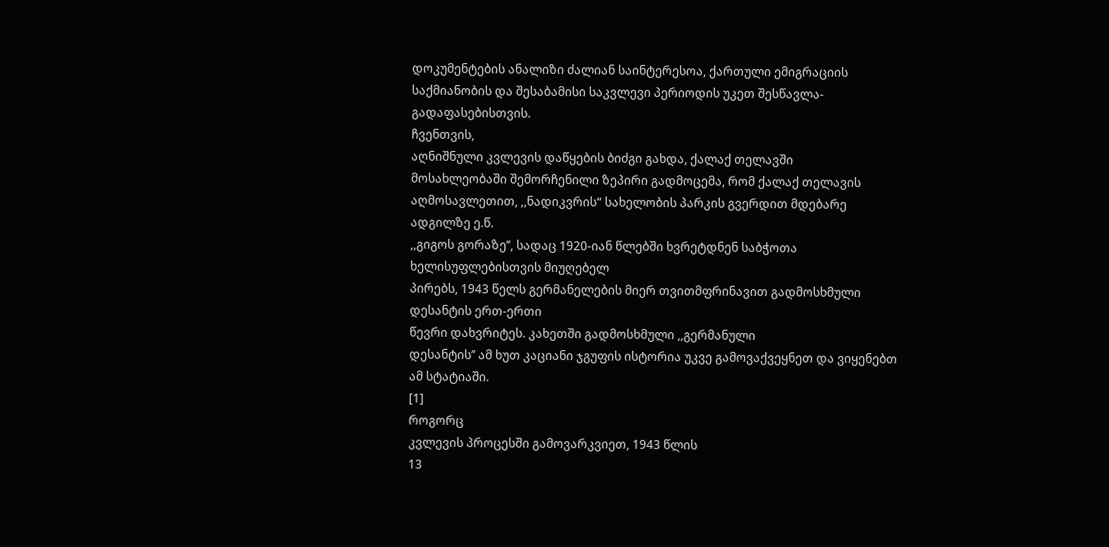დოკუმენტების ანალიზი ძალიან საინტერესოა, ქართული ემიგრაციის
საქმიანობის და შესაბამისი საკვლევი პერიოდის უკეთ შესწავლა-გადაფასებისთვის.
ჩვენთვის,
აღნიშნული კვლევის დაწყების ბიძგი გახდა, ქალაქ თელავში
მოსახლეობაში შემორჩენილი ზეპირი გადმოცემა, რომ ქალაქ თელავის
აღმოსავლეთით, ,,ნადიკვრის“ სახელობის პარკის გვერდით მდებარე ადგილზე ე.წ.
,,გიგოს გორაზე’’, სადაც 1920-იან წლებში ხვრეტდნენ საბჭოთა ხელისუფლებისთვის მიუღებელ
პირებს, 1943 წელს გერმანელების მიერ თვითმფრინავით გადმოსხმული დესანტის ერთ-ერთი
წევრი დახვრიტეს. კახეთში გადმოსხმული ,,გერმანული
დესანტის’’ ამ ხუთ კაციანი ჯგუფის ისტორია უკვე გამოვაქვეყნეთ და ვიყენებთ ამ სტატიაში.
[1]
როგორც
კვლევის პროცესში გამოვარკვიეთ, 1943 წლის
13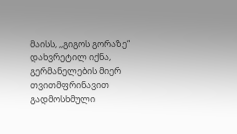მაისს, ,,გიგოს გორაზე“ დახვრეტილ იქნა, გერმანელების მიერ თვითმფრინავით გადმოსხმული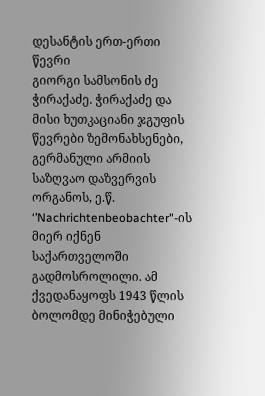დესანტის ერთ-ერთი წევრი
გიორგი სამსონის ძე ჭირაქაძე. ჭირაქაძე და მისი ხუთკაციანი ჯგუფის წევრები ზემონახსენები,
გერმანული არმიის საზღვაო დაზვერვის ორგანოს, ე.წ.
‘’Nachrichtenbeobachter"-ის მიერ იქნენ საქართველოში გადმოსროლილი. ამ ქვედანაყოფს 1943 წლის ბოლომდე მინიჭებული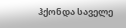ჰქონდა საველე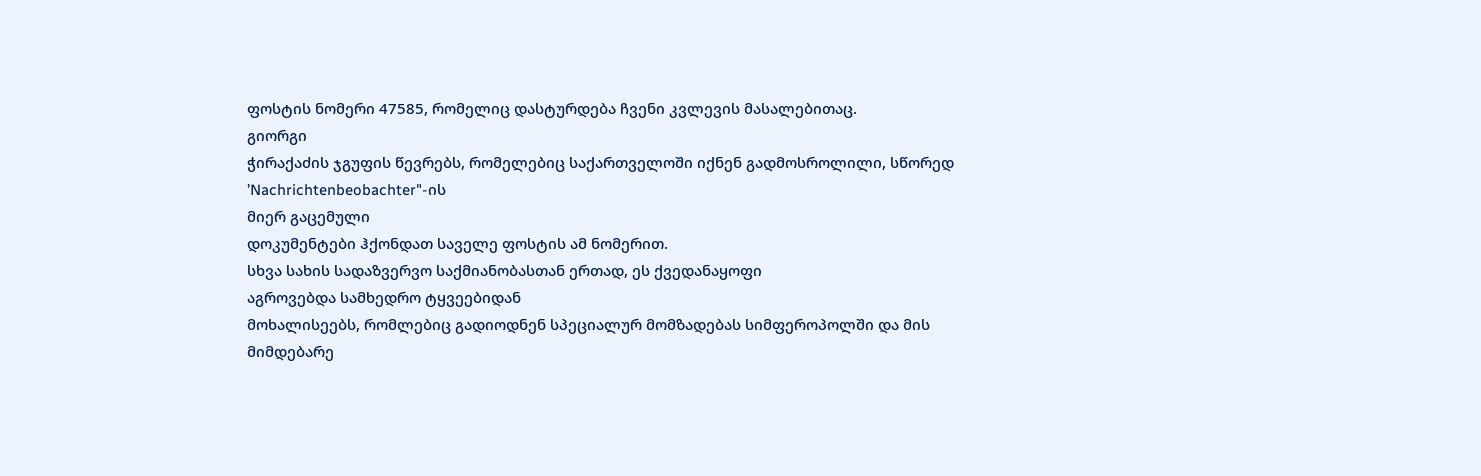ფოსტის ნომერი 47585, რომელიც დასტურდება ჩვენი კვლევის მასალებითაც.
გიორგი
ჭირაქაძის ჯგუფის წევრებს, რომელებიც საქართველოში იქნენ გადმოსროლილი, სწორედ ’Nachrichtenbeobachter"-ის
მიერ გაცემული
დოკუმენტები ჰქონდათ საველე ფოსტის ამ ნომერით.
სხვა სახის სადაზვერვო საქმიანობასთან ერთად, ეს ქვედანაყოფი
აგროვებდა სამხედრო ტყვეებიდან
მოხალისეებს, რომლებიც გადიოდნენ სპეციალურ მომზადებას სიმფეროპოლში და მის მიმდებარე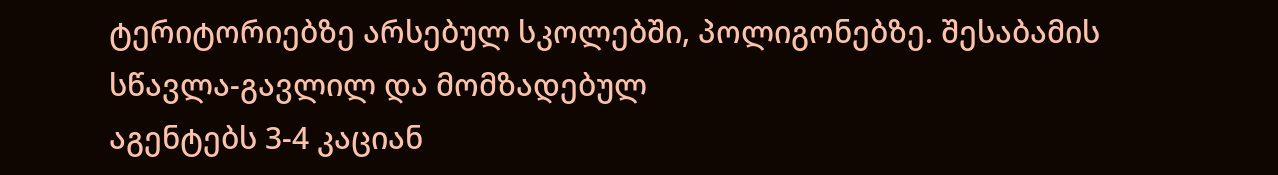ტერიტორიებზე არსებულ სკოლებში, პოლიგონებზე. შესაბამის სწავლა-გავლილ და მომზადებულ
აგენტებს 3-4 კაციან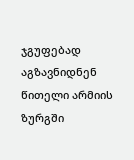ჯგუფებად აგზავნიდნენ წითელი არმიის ზურგში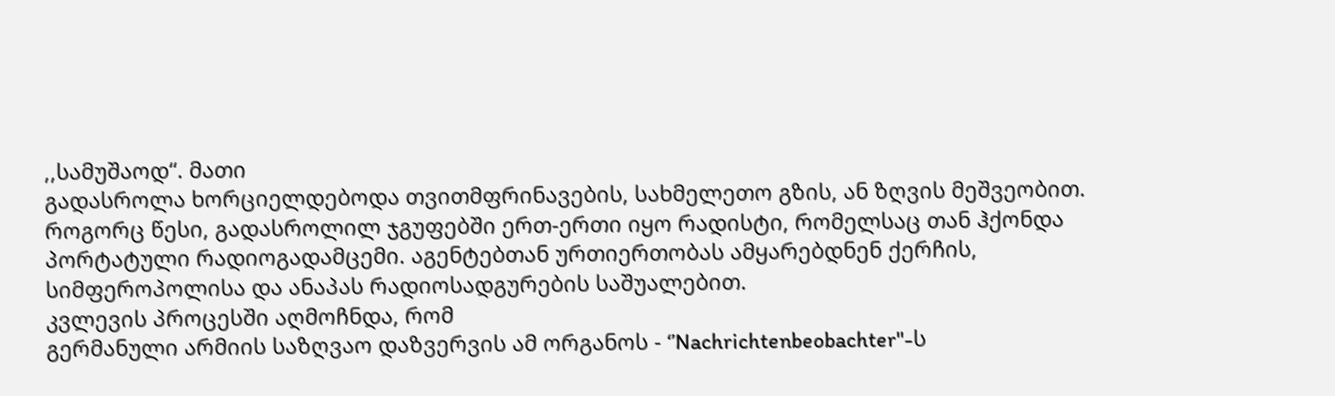,,სამუშაოდ“. მათი
გადასროლა ხორციელდებოდა თვითმფრინავების, სახმელეთო გზის, ან ზღვის მეშვეობით. როგორც წესი, გადასროლილ ჯგუფებში ერთ-ერთი იყო რადისტი, რომელსაც თან ჰქონდა
პორტატული რადიოგადამცემი. აგენტებთან ურთიერთობას ამყარებდნენ ქერჩის, სიმფეროპოლისა და ანაპას რადიოსადგურების საშუალებით.
კვლევის პროცესში აღმოჩნდა, რომ
გერმანული არმიის საზღვაო დაზვერვის ამ ორგანოს - ‘’Nachrichtenbeobachter"-ს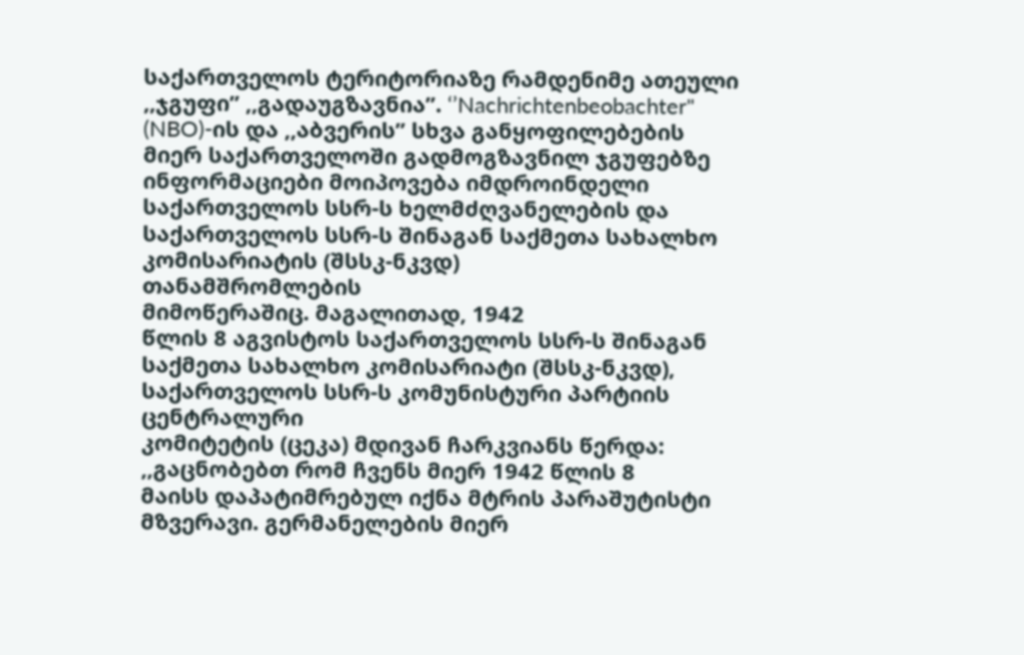საქართველოს ტერიტორიაზე რამდენიმე ათეული ,,ჯგუფი’’ ,,გადაუგზავნია’’. ‘’Nachrichtenbeobachter"
(NBO)-ის და ,,აბვერის’’ სხვა განყოფილებების მიერ საქართველოში გადმოგზავნილ ჯგუფებზე
ინფორმაციები მოიპოვება იმდროინდელი საქართველოს სსრ-ს ხელმძღვანელების და საქართველოს სსრ-ს შინაგან საქმეთა სახალხო კომისარიატის (შსსკ-ნკვდ)
თანამშრომლების
მიმოწერაშიც. მაგალითად, 1942
წლის 8 აგვისტოს საქართველოს სსრ-ს შინაგან
საქმეთა სახალხო კომისარიატი (შსსკ-ნკვდ), საქართველოს სსრ-ს კომუნისტური პარტიის ცენტრალური
კომიტეტის (ცეკა) მდივან ჩარკვიანს წერდა: ,,გაცნობებთ რომ ჩვენს მიერ 1942 წლის 8
მაისს დაპატიმრებულ იქნა მტრის პარაშუტისტი მზვერავი. გერმანელების მიერ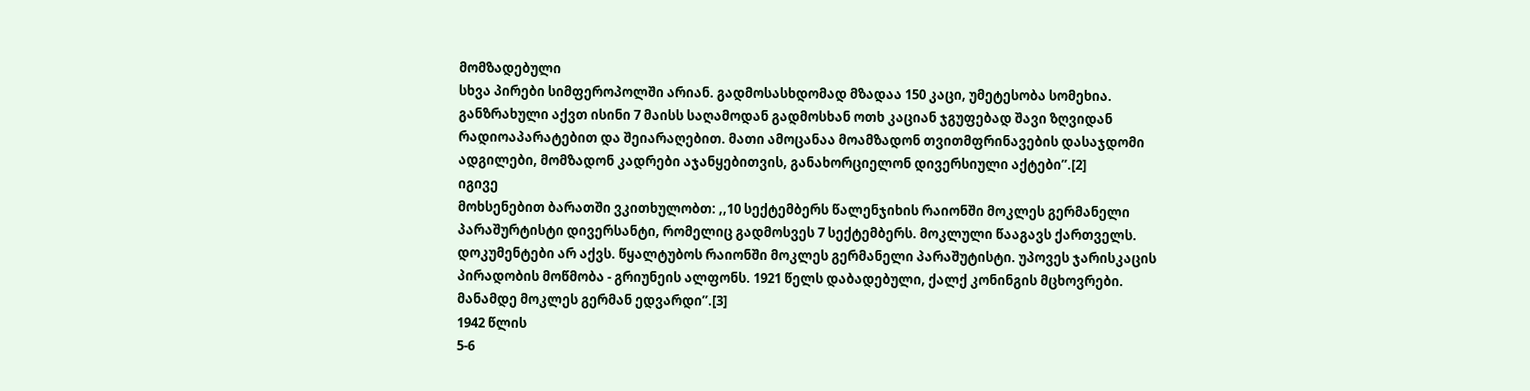მომზადებული
სხვა პირები სიმფეროპოლში არიან. გადმოსასხდომად მზადაა 150 კაცი, უმეტესობა სომეხია.
განზრახული აქვთ ისინი 7 მაისს საღამოდან გადმოსხან ოთხ კაციან ჯგუფებად შავი ზღვიდან
რადიოაპარატებით და შეიარაღებით. მათი ამოცანაა მოამზადონ თვითმფრინავების დასაჯდომი
ადგილები, მომზადონ კადრები აჯანყებითვის, განახორციელონ დივერსიული აქტები’’.[2]
იგივე
მოხსენებით ბარათში ვკითხულობთ: ,,10 სექტემბერს წალენჯიხის რაიონში მოკლეს გერმანელი
პარაშურტისტი დივერსანტი, რომელიც გადმოსვეს 7 სექტემბერს. მოკლული წააგავს ქართველს.
დოკუმენტები არ აქვს. წყალტუბოს რაიონში მოკლეს გერმანელი პარაშუტისტი. უპოვეს ჯარისკაცის
პირადობის მოწმობა - გრიუნეის ალფონს. 1921 წელს დაბადებული, ქალქ კონინგის მცხოვრები.
მანამდე მოკლეს გერმან ედვარდი’’.[3]
1942 წლის
5-6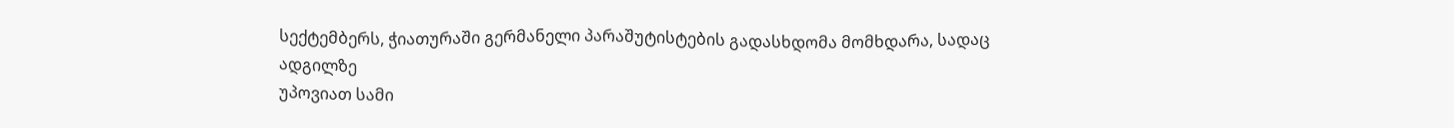სექტემბერს, ჭიათურაში გერმანელი პარაშუტისტების გადასხდომა მომხდარა, სადაც ადგილზე
უპოვიათ სამი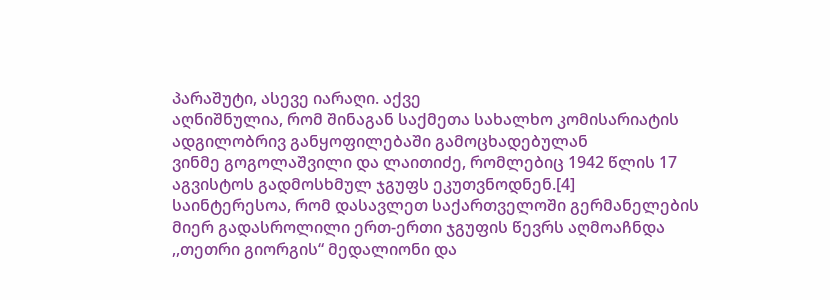პარაშუტი, ასევე იარაღი. აქვე
აღნიშნულია, რომ შინაგან საქმეთა სახალხო კომისარიატის ადგილობრივ განყოფილებაში გამოცხადებულან
ვინმე გოგოლაშვილი და ლაითიძე, რომლებიც 1942 წლის 17 აგვისტოს გადმოსხმულ ჯგუფს ეკუთვნოდნენ.[4]
საინტერესოა, რომ დასავლეთ საქართველოში გერმანელების
მიერ გადასროლილი ერთ-ერთი ჯგუფის წევრს აღმოაჩნდა ,,თეთრი გიორგის“ მედალიონი და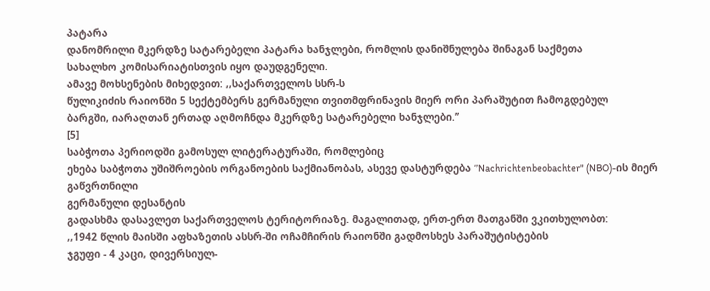პატარა
დანომრილი მკერდზე სატარებელი პატარა ხანჯლები, რომლის დანიშნულება შინაგან საქმეთა
სახალხო კომისარიატისთვის იყო დაუდგენელი.
ამავე მოხსენების მიხედვით: ,,საქართველოს სსრ-ს
წულიკიძის რაიონში 5 სექტემბერს გერმანული თვითმფრინავის მიერ ორი პარაშუტით ჩამოგდებულ
ბარგში, იარაღთან ერთად აღმოჩნდა მკერდზე სატარებელი ხანჯლები.’’
[5]
საბჭოთა პერიოდში გამოსულ ლიტერატურაში, რომლებიც
ეხება საბჭოთა უშიშროების ორგანოების საქმიანობას, ასევე დასტურდება ‘’Nachrichtenbeobachter" (NBO)-ის მიერ გაწვრთნილი
გერმანული დესანტის
გადასხმა დასავლეთ საქართველოს ტერიტორიაზე. მაგალითად, ერთ-ერთ მათგანში ვკითხულობთ:
,,1942 წლის მაისში აფხაზეთის ასსრ-ში ოჩამჩირის რაიონში გადმოსხეს პარაშუტისტების
ჯგუფი - 4 კაცი, დივერსიულ-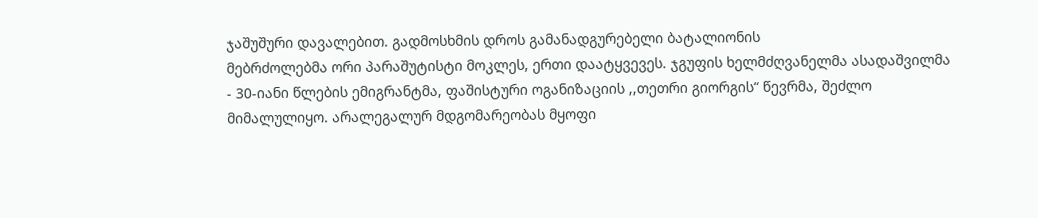ჯაშუშური დავალებით. გადმოსხმის დროს გამანადგურებელი ბატალიონის
მებრძოლებმა ორი პარაშუტისტი მოკლეს, ერთი დაატყვევეს. ჯგუფის ხელმძღვანელმა ასადაშვილმა
- 30-იანი წლების ემიგრანტმა, ფაშისტური ოგანიზაციის ,,თეთრი გიორგის“ წევრმა, შეძლო
მიმალულიყო. არალეგალურ მდგომარეობას მყოფი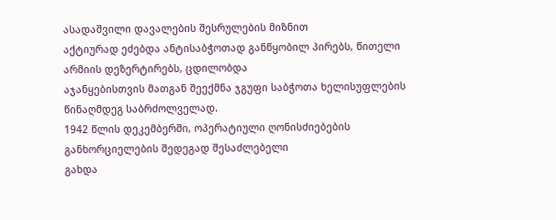ასადაშვილი დავალების შესრულების მიზნით
აქტიურად ეძებდა ანტისაბჭოთად განწყობილ პირებს, წითელი არმიის დეზერტირებს, ცდილობდა
აჯანყებისთვის მათგან შეექმნა ჯგუფი საბჭოთა ხელისუფლების წინაღმდეგ საბრძოლველად.
1942 წლის დეკემბერში, ოპერატიული ღონისძიებების განხორციელების შედეგად შესაძლებელი
გახდა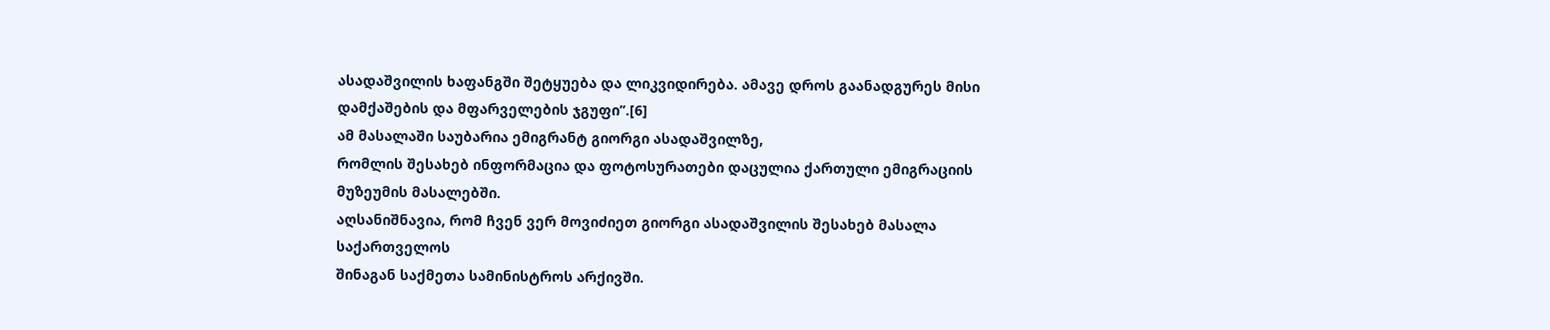ასადაშვილის ხაფანგში შეტყუება და ლიკვიდირება. ამავე დროს გაანადგურეს მისი
დამქაშების და მფარველების ჯგუფი’’.[6]
ამ მასალაში საუბარია ემიგრანტ გიორგი ასადაშვილზე,
რომლის შესახებ ინფორმაცია და ფოტოსურათები დაცულია ქართული ემიგრაციის მუზეუმის მასალებში.
აღსანიშნავია, რომ ჩვენ ვერ მოვიძიეთ გიორგი ასადაშვილის შესახებ მასალა საქართველოს
შინაგან საქმეთა სამინისტროს არქივში.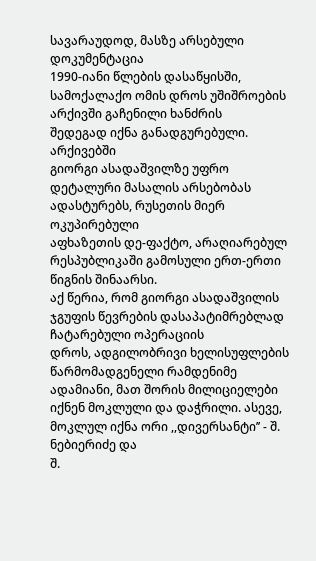სავარაუდოდ, მასზე არსებული დოკუმენტაცია
1990-იანი წლების დასაწყისში, სამოქალაქო ომის დროს უშიშროების არქივში გაჩენილი ხანძრის
შედეგად იქნა განადგურებული.
არქივებში
გიორგი ასადაშვილზე უფრო დეტალური მასალის არსებობას ადასტურებს, რუსეთის მიერ ოკუპირებული
აფხაზეთის დე-ფაქტო, არაღიარებულ რესპუბლიკაში გამოსული ერთ-ერთი წიგნის შინაარსი.
აქ წერია, რომ გიორგი ასადაშვილის ჯგუფის წევრების დასაპატიმრებლად ჩატარებული ოპერაციის
დროს, ადგილობრივი ხელისუფლების წარმომადგენელი რამდენიმე ადამიანი, მათ შორის მილიციელები
იქნენ მოკლული და დაჭრილი. ასევე, მოკლულ იქნა ორი ,,დივერსანტი’’ - შ. ნებიერიძე და
შ.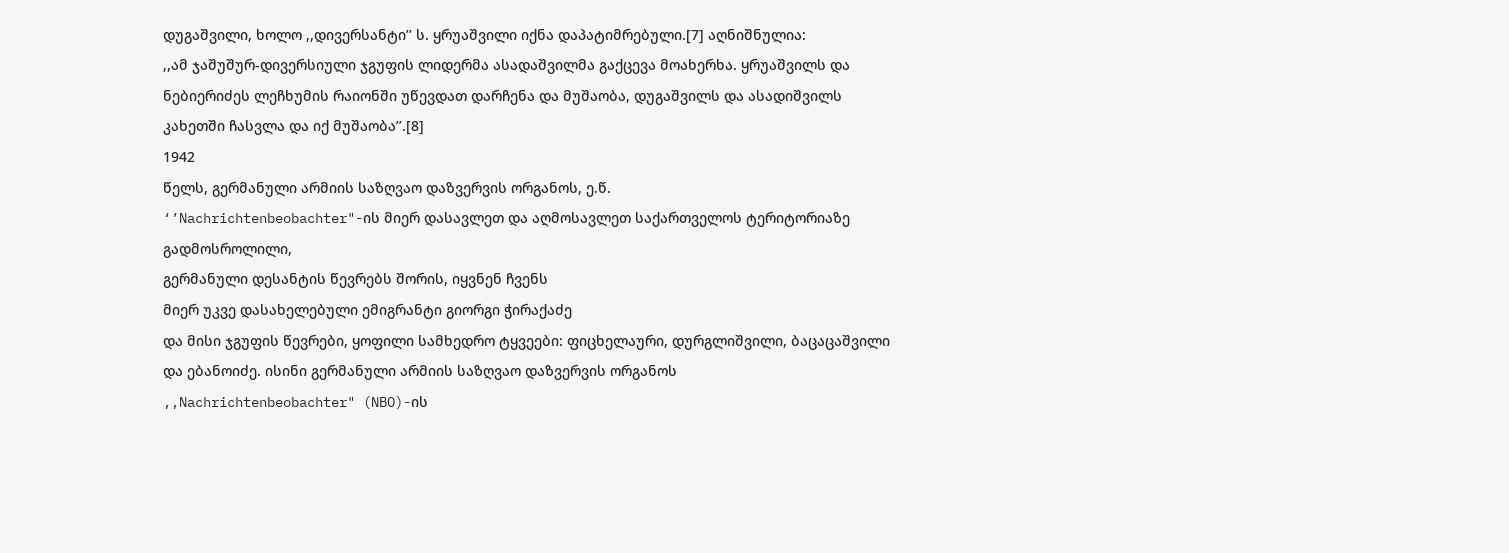დუგაშვილი, ხოლო ,,დივერსანტი’’ ს. ყრუაშვილი იქნა დაპატიმრებული.[7] აღნიშნულია:
,,ამ ჯაშუშურ-დივერსიული ჯგუფის ლიდერმა ასადაშვილმა გაქცევა მოახერხა. ყრუაშვილს და
ნებიერიძეს ლეჩხუმის რაიონში უწევდათ დარჩენა და მუშაობა, დუგაშვილს და ასადიშვილს
კახეთში ჩასვლა და იქ მუშაობა’’.[8]
1942
წელს, გერმანული არმიის საზღვაო დაზვერვის ორგანოს, ე.წ.
‘’Nachrichtenbeobachter"-ის მიერ დასავლეთ და აღმოსავლეთ საქართველოს ტერიტორიაზე გადმოსროლილი,
გერმანული დესანტის წევრებს შორის, იყვნენ ჩვენს
მიერ უკვე დასახელებული ემიგრანტი გიორგი ჭირაქაძე
და მისი ჯგუფის წევრები, ყოფილი სამხედრო ტყვეები: ფიცხელაური, დურგლიშვილი, ბაცაცაშვილი
და ებანოიძე. ისინი გერმანული არმიის საზღვაო დაზვერვის ორგანოს
,,Nachrichtenbeobachter" (NBO)-ის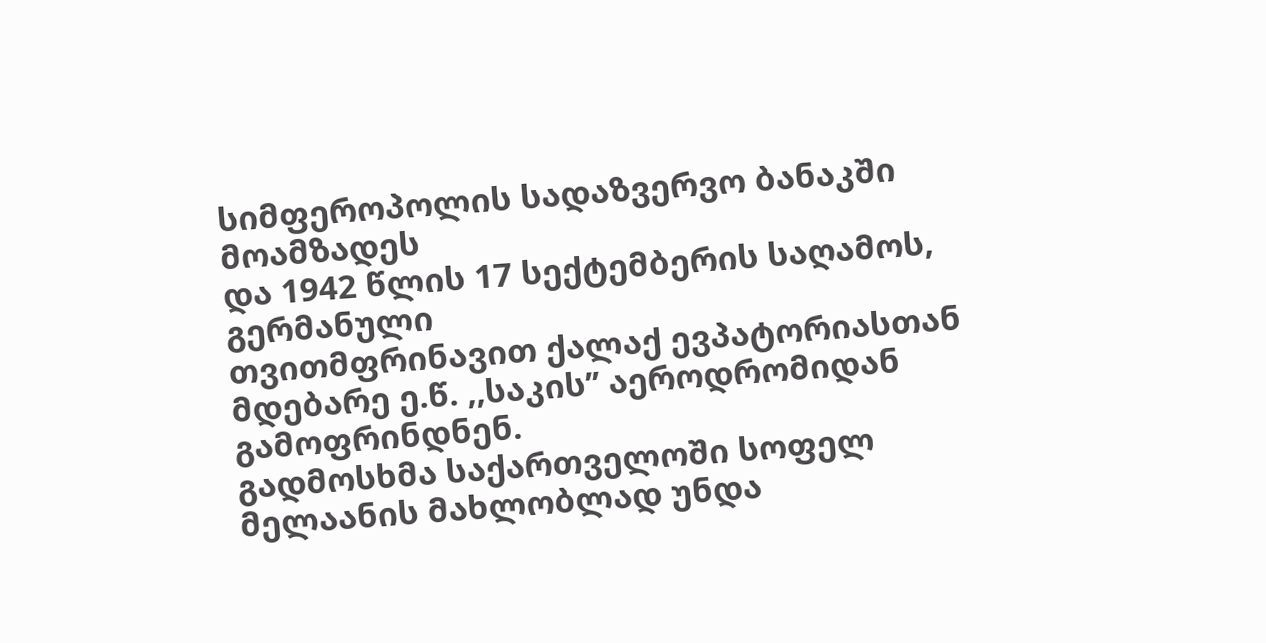სიმფეროპოლის სადაზვერვო ბანაკში მოამზადეს
და 1942 წლის 17 სექტემბერის საღამოს, გერმანული
თვითმფრინავით ქალაქ ევპატორიასთან მდებარე ე.წ. ,,საკის’’ აეროდრომიდან გამოფრინდნენ.
გადმოსხმა საქართველოში სოფელ მელაანის მახლობლად უნდა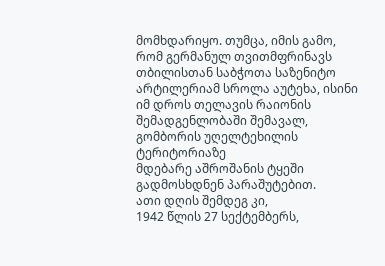მომხდარიყო. თუმცა, იმის გამო,
რომ გერმანულ თვითმფრინავს თბილისთან საბჭოთა საზენიტო არტილერიამ სროლა აუტეხა, ისინი
იმ დროს თელავის რაიონის შემადგენლობაში შემავალ, გომბორის უღელტეხილის ტერიტორიაზე
მდებარე აშროშანის ტყეში გადმოსხდნენ პარაშუტებით.
ათი დღის შემდეგ კი,
1942 წლის 27 სექტემბერს,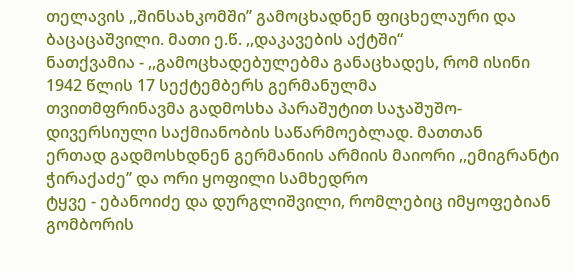თელავის ,,შინსახკომში’’ გამოცხადნენ ფიცხელაური და ბაცაცაშვილი. მათი ე.წ. ,,დაკავების აქტში“
ნათქვამია - ,,გამოცხადებულებმა განაცხადეს, რომ ისინი 1942 წლის 17 სექტემბერს გერმანულმა
თვითმფრინავმა გადმოსხა პარაშუტით საჯაშუშო-დივერსიული საქმიანობის საწარმოებლად. მათთან
ერთად გადმოსხდნენ გერმანიის არმიის მაიორი ,,ემიგრანტი ჭირაქაძე’’ და ორი ყოფილი სამხედრო
ტყვე - ებანოიძე და დურგლიშვილი, რომლებიც იმყოფებიან გომბორის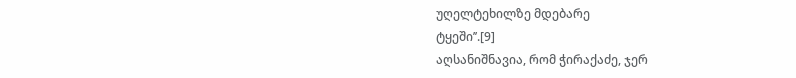უღელტეხილზე მდებარე
ტყეში’’.[9]
აღსანიშნავია, რომ ჭირაქაძე, ჯერ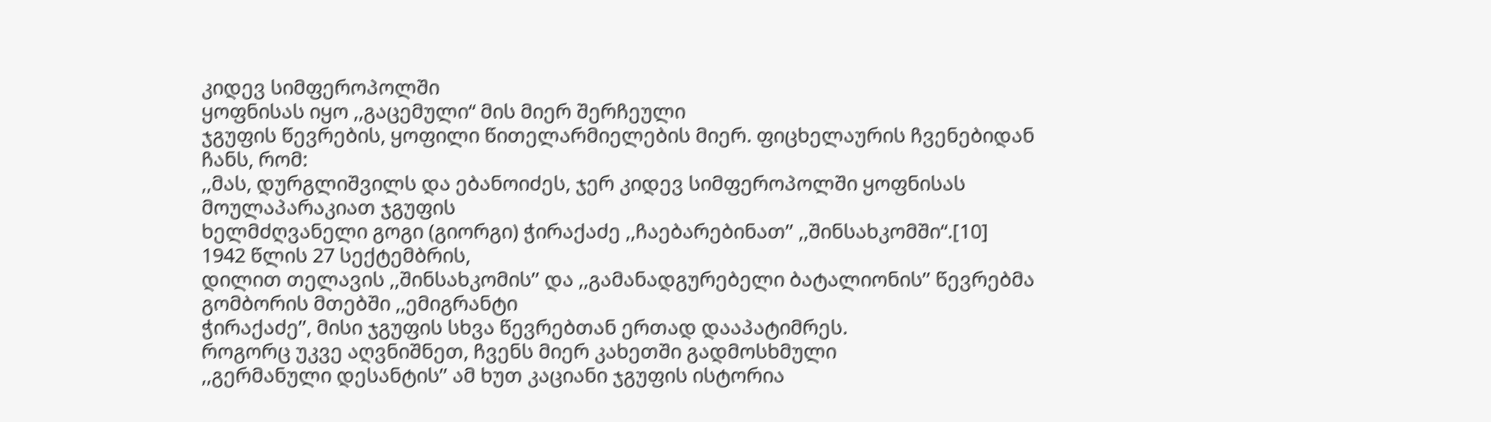კიდევ სიმფეროპოლში
ყოფნისას იყო ,,გაცემული“ მის მიერ შერჩეული
ჯგუფის წევრების, ყოფილი წითელარმიელების მიერ. ფიცხელაურის ჩვენებიდან ჩანს, რომ:
,,მას, დურგლიშვილს და ებანოიძეს, ჯერ კიდევ სიმფეროპოლში ყოფნისას მოულაპარაკიათ ჯგუფის
ხელმძღვანელი გოგი (გიორგი) ჭირაქაძე ,,ჩაებარებინათ’’ ,,შინსახკომში“.[10]
1942 წლის 27 სექტემბრის,
დილით თელავის ,,შინსახკომის’’ და ,,გამანადგურებელი ბატალიონის’’ წევრებმა გომბორის მთებში ,,ემიგრანტი
ჭირაქაძე’’, მისი ჯგუფის სხვა წევრებთან ერთად დააპატიმრეს.
როგორც უკვე აღვნიშნეთ, ჩვენს მიერ კახეთში გადმოსხმული
,,გერმანული დესანტის’’ ამ ხუთ კაციანი ჯგუფის ისტორია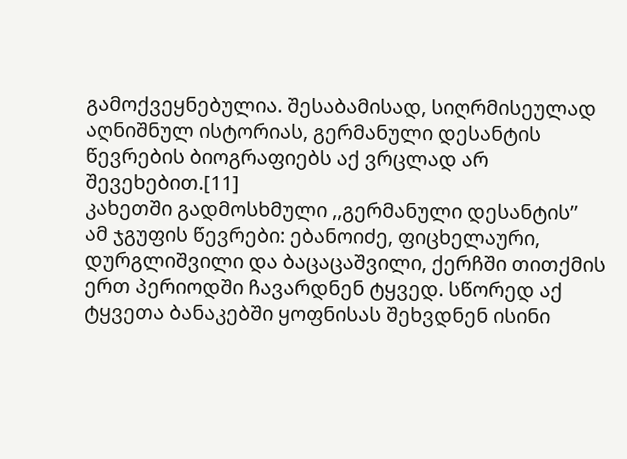გამოქვეყნებულია. შესაბამისად, სიღრმისეულად აღნიშნულ ისტორიას, გერმანული დესანტის
წევრების ბიოგრაფიებს აქ ვრცლად არ შევეხებით.[11]
კახეთში გადმოსხმული ,,გერმანული დესანტის’’
ამ ჯგუფის წევრები: ებანოიძე, ფიცხელაური, დურგლიშვილი და ბაცაცაშვილი, ქერჩში თითქმის
ერთ პერიოდში ჩავარდნენ ტყვედ. სწორედ აქ ტყვეთა ბანაკებში ყოფნისას შეხვდნენ ისინი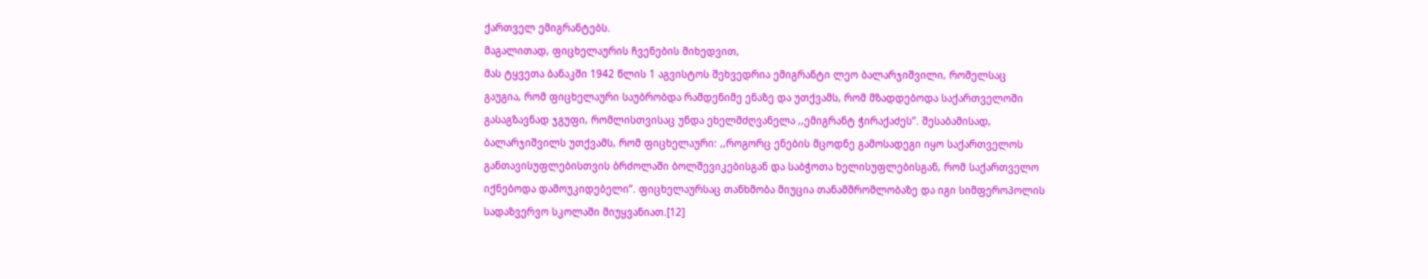ქართველ ემიგრანტებს.
მაგალითად, ფიცხელაურის ჩვენების მიხედვით,
მას ტყვეთა ბანაკში 1942 წლის 1 აგვისტოს შეხვედრია ემიგრანტი ლეო ბალარჯიშვილი, რომელსაც
გაუგია, რომ ფიცხელაური საუბრობდა რამდენიმე ენაზე და უთქვამს, რომ მზადდებოდა საქართველოში
გასაგზავნად ჯგუფი, რომლისთვისაც უნდა ეხელმძღვანელა ,,ემიგრანტ ჭირაქაძეს’’. შესაბამისად,
ბალარჯიშვილს უთქვამს, რომ ფიცხელაური: ,,როგორც ენების მცოდნე გამოსადეგი იყო საქართველოს
განთავისუფლებისთვის ბრძოლაში ბოლშევიკებისგან და საბჭოთა ხელისუფლებისგან, რომ საქართველო
იქნებოდა დამოუკიდებელი’’. ფიცხელაურსაც თანხმობა მიუცია თანამშრომლობაზე და იგი სიმფეროპოლის
სადაზვერვო სკოლაში მიუყვანიათ.[12]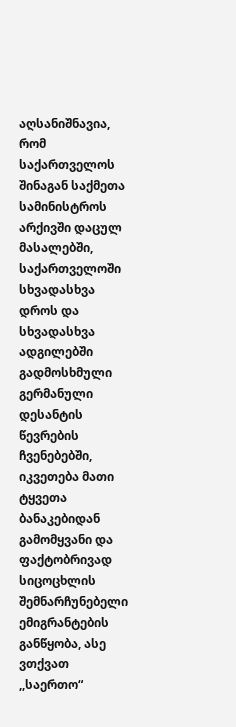აღსანიშნავია,
რომ საქართველოს შინაგან საქმეთა სამინისტროს არქივში დაცულ მასალებში, საქართველოში
სხვადასხვა დროს და სხვადასხვა ადგილებში გადმოსხმული გერმანული დესანტის წევრების
ჩვენებებში, იკვეთება მათი ტყვეთა ბანაკებიდან გამომყვანი და ფაქტობრივად სიცოცხლის
შემნარჩუნებელი ემიგრანტების განწყობა, ასე ვთქვათ ,,საერთო“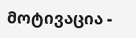მოტივაცია -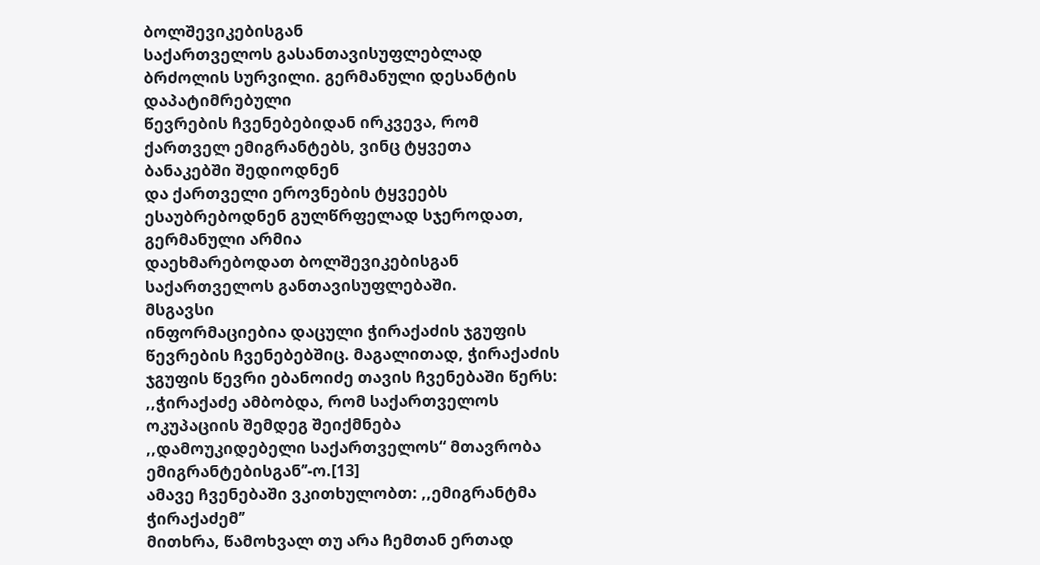ბოლშევიკებისგან
საქართველოს გასანთავისუფლებლად ბრძოლის სურვილი. გერმანული დესანტის დაპატიმრებული
წევრების ჩვენებებიდან ირკვევა, რომ ქართველ ემიგრანტებს, ვინც ტყვეთა ბანაკებში შედიოდნენ
და ქართველი ეროვნების ტყვეებს ესაუბრებოდნენ გულწრფელად სჯეროდათ, გერმანული არმია
დაეხმარებოდათ ბოლშევიკებისგან საქართველოს განთავისუფლებაში.
მსგავსი
ინფორმაციებია დაცული ჭირაქაძის ჯგუფის წევრების ჩვენებებშიც. მაგალითად, ჭირაქაძის
ჯგუფის წევრი ებანოიძე თავის ჩვენებაში წერს: ,,ჭირაქაძე ამბობდა, რომ საქართველოს
ოკუპაციის შემდეგ შეიქმნება ,,დამოუკიდებელი საქართველოს“ მთავრობა ემიგრანტებისგან’’-ო.[13]
ამავე ჩვენებაში ვკითხულობთ: ,,ემიგრანტმა ჭირაქაძემ’’
მითხრა, წამოხვალ თუ არა ჩემთან ერთად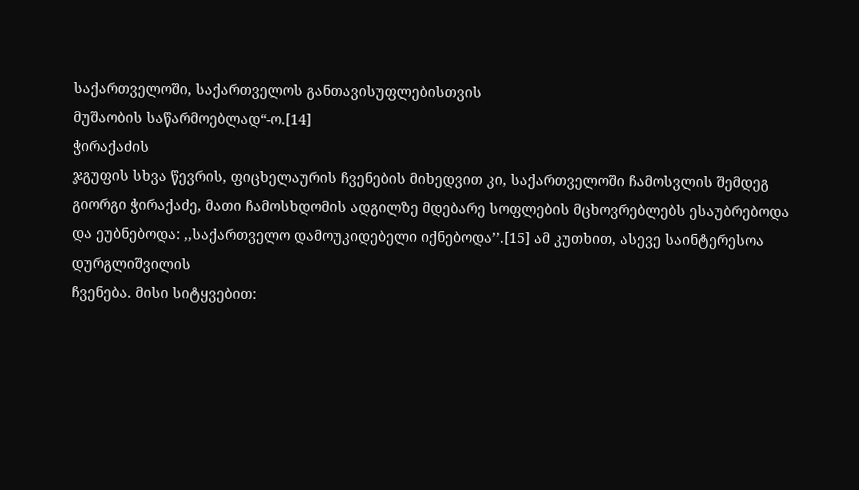საქართველოში, საქართველოს განთავისუფლებისთვის
მუშაობის საწარმოებლად“-ო.[14]
ჭირაქაძის
ჯგუფის სხვა წევრის, ფიცხელაურის ჩვენების მიხედვით კი, საქართველოში ჩამოსვლის შემდეგ
გიორგი ჭირაქაძე, მათი ჩამოსხდომის ადგილზე მდებარე სოფლების მცხოვრებლებს ესაუბრებოდა
და ეუბნებოდა: ,,საქართველო დამოუკიდებელი იქნებოდა’’.[15] ამ კუთხით, ასევე საინტერესოა დურგლიშვილის
ჩვენება. მისი სიტყვებით: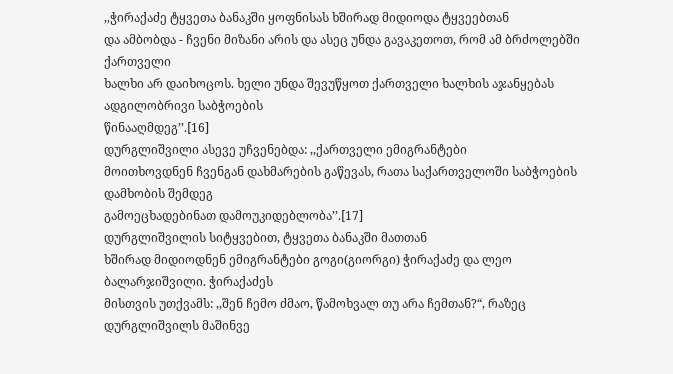,,ჭირაქაძე ტყვეთა ბანაკში ყოფნისას ხშირად მიდიოდა ტყვეებთან
და ამბობდა - ჩვენი მიზანი არის და ასეც უნდა გავაკეთოთ, რომ ამ ბრძოლებში ქართველი
ხალხი არ დაიხოცოს. ხელი უნდა შევუწყოთ ქართველი ხალხის აჯანყებას ადგილობრივი საბჭოების
წინააღმდეგ’’.[16]
დურგლიშვილი ასევე უჩვენებდა: ,,ქართველი ემიგრანტები
მოითხოვდნენ ჩვენგან დახმარების გაწევას, რათა საქართველოში საბჭოების დამხობის შემდეგ
გამოეცხადებინათ დამოუკიდებლობა’’.[17]
დურგლიშვილის სიტყვებით, ტყვეთა ბანაკში მათთან
ხშირად მიდიოდნენ ემიგრანტები გოგი(გიორგი) ჭირაქაძე და ლეო ბალარჯიშვილი. ჭირაქაძეს
მისთვის უთქვამს: ,,შენ ჩემო ძმაო, წამოხვალ თუ არა ჩემთან?“, რაზეც დურგლიშვილს მაშინვე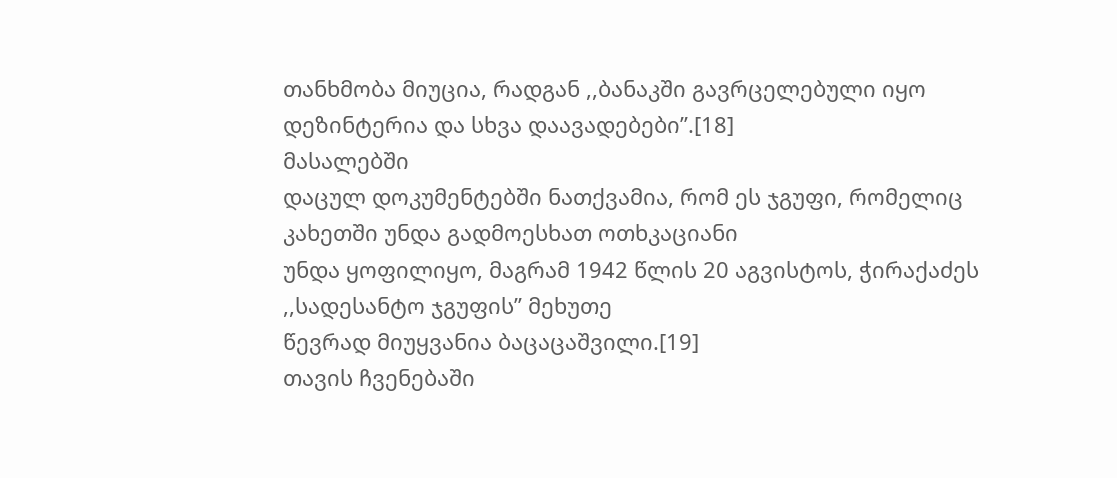თანხმობა მიუცია, რადგან ,,ბანაკში გავრცელებული იყო დეზინტერია და სხვა დაავადებები’’.[18]
მასალებში
დაცულ დოკუმენტებში ნათქვამია, რომ ეს ჯგუფი, რომელიც კახეთში უნდა გადმოესხათ ოთხკაციანი
უნდა ყოფილიყო, მაგრამ 1942 წლის 20 აგვისტოს, ჭირაქაძეს ,,სადესანტო ჯგუფის’’ მეხუთე
წევრად მიუყვანია ბაცაცაშვილი.[19]
თავის ჩვენებაში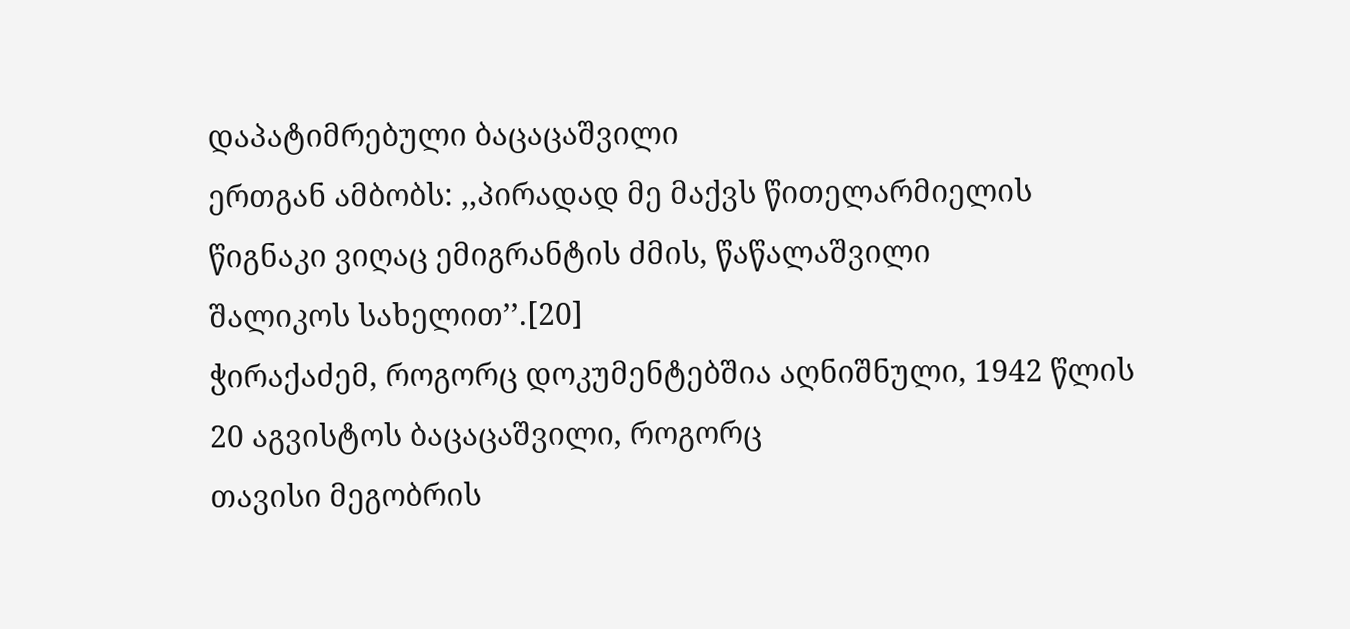დაპატიმრებული ბაცაცაშვილი
ერთგან ამბობს: ,,პირადად მე მაქვს წითელარმიელის წიგნაკი ვიღაც ემიგრანტის ძმის, წაწალაშვილი
შალიკოს სახელით’’.[20]
ჭირაქაძემ, როგორც დოკუმენტებშია აღნიშნული, 1942 წლის 20 აგვისტოს ბაცაცაშვილი, როგორც
თავისი მეგობრის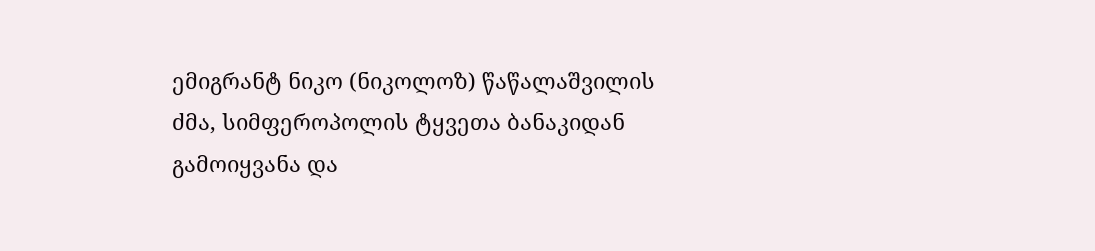ემიგრანტ ნიკო (ნიკოლოზ) წაწალაშვილის ძმა, სიმფეროპოლის ტყვეთა ბანაკიდან
გამოიყვანა და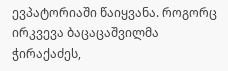ევპატორიაში წაიყვანა. როგორც ირკვევა ბაცაცაშვილმა ჭირაქაძეს,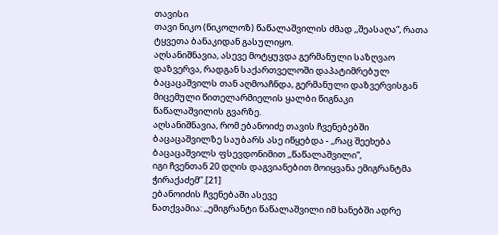თავისი
თავი ნიკო (ნიკოლოზ) წაწალაშვილის ძმად ,,შეასაღა“, რათა ტყვეთა ბანაკიდან გასულიყო.
აღსანიშნავია, ასევე მოტყუვდა გერმანული საზღვაო დაზვერვა, რადგან საქართველოში დაპატიმრებულ
ბაცაცაშვილს თან აღმოაჩნდა, გერმანული დაზვერვისგან მიცემული წითელარმიელის ყალბი წიგნაკი
წაწალაშვილის გვარზე.
აღსანიშნავია, რომ ებანოიძე თავის ჩვენებებში
ბაცაცაშვილზე საუბარს ასე იწყებდა - ,,რაც შეეხება ბაცაცაშვილს ფსევდონიმით ,,წაწალაშვილი“,
იგი ჩვენთან 20 დღის დაგვიანებით მოიყვანა ემიგრანტმა ჭირაქაძემ’’.[21]
ებანოიძის ჩვენებაში ასევე
ნათქვამია: ,,ემიგრანტი წაწალაშვილი იმ ხანებში ადრე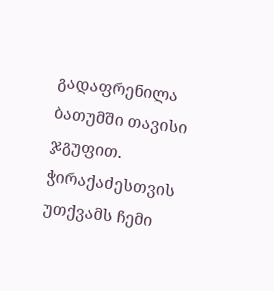გადაფრენილა ბათუმში თავისი ჯგუფით.
ჭირაქაძესთვის უთქვამს ჩემი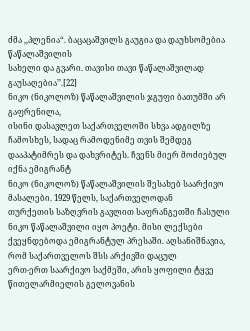ძმა ,,პლენია“. ბაცაცაშვილს გაუგია და დაუხსომებია წაწალაშვილის
სახელი და გვარი. თავისი თავი წაწალაშვილად გაუსაღებია’’.[22]
ნიკო (ნიკოლოზ) წაწალაშვილის ჯგუფი ბათუმში არ გაფრენილა,
ისინი დასავლეთ საქართველოში სხვა ადგილზე ჩამოსხეს, სადაც რამოდენიმე თვის შემდეგ
დააპატიმრეს და დახვრიტეს. ჩვენს მიერ მოძიებულ იქნა ემიგრანტ
ნიკო (ნიკოლოზ) წაწალაშვილის შესახებ საარქივო მასალები. 1929 წელს, საქართველოდან
თურქეთის საზღვრის გავლით საფრანგეთში ჩასული ნიკო წაწალაშვილი იყო პოეტი. მისი ლექსები
ქვეყნდებოდა ემიგრანტულ პრესაში. აღსანიშნავია, რომ საქართველოს შსს არქივში დაცულ
ერთ-ერთ საარქივო საქმეში, არის ყოფილი ტყვე წითელარმიელის გელოვანის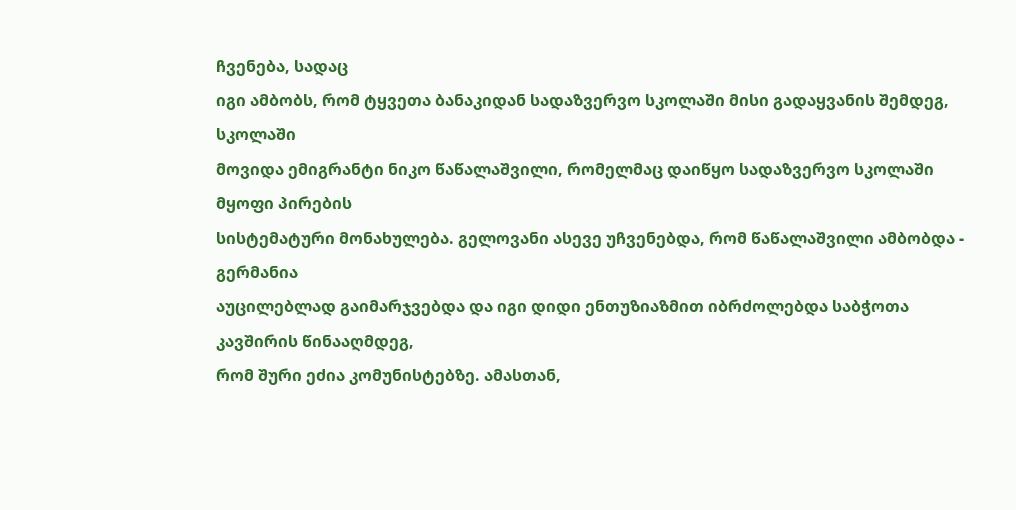ჩვენება, სადაც
იგი ამბობს, რომ ტყვეთა ბანაკიდან სადაზვერვო სკოლაში მისი გადაყვანის შემდეგ, სკოლაში
მოვიდა ემიგრანტი ნიკო წაწალაშვილი, რომელმაც დაიწყო სადაზვერვო სკოლაში მყოფი პირების
სისტემატური მონახულება. გელოვანი ასევე უჩვენებდა, რომ წაწალაშვილი ამბობდა - გერმანია
აუცილებლად გაიმარჯვებდა და იგი დიდი ენთუზიაზმით იბრძოლებდა საბჭოთა კავშირის წინააღმდეგ,
რომ შური ეძია კომუნისტებზე. ამასთან,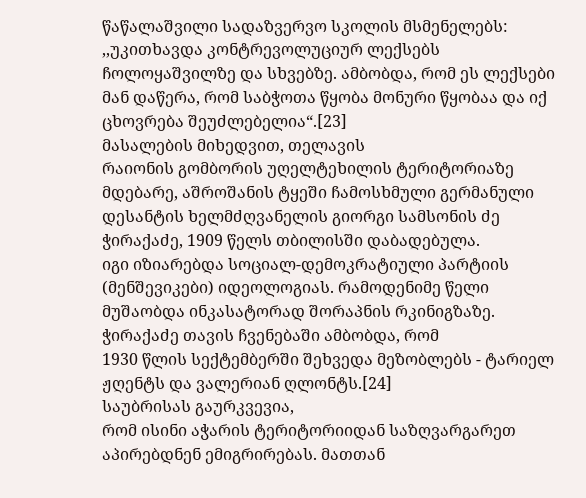წაწალაშვილი სადაზვერვო სკოლის მსმენელებს:
,,უკითხავდა კონტრევოლუციურ ლექსებს ჩოლოყაშვილზე და სხვებზე. ამბობდა, რომ ეს ლექსები
მან დაწერა, რომ საბჭოთა წყობა მონური წყობაა და იქ ცხოვრება შეუძლებელია“.[23]
მასალების მიხედვით, თელავის
რაიონის გომბორის უღელტეხილის ტერიტორიაზე მდებარე, აშროშანის ტყეში ჩამოსხმული გერმანული
დესანტის ხელმძღვანელის გიორგი სამსონის ძე ჭირაქაძე, 1909 წელს თბილისში დაბადებულა.
იგი იზიარებდა სოციალ-დემოკრატიული პარტიის (მენშევიკები) იდეოლოგიას. რამოდენიმე წელი
მუშაობდა ინკასატორად შორაპნის რკინიგზაზე. ჭირაქაძე თავის ჩვენებაში ამბობდა, რომ
1930 წლის სექტემბერში შეხვედა მეზობლებს - ტარიელ ჟღენტს და ვალერიან ღლონტს.[24]
საუბრისას გაურკვევია,
რომ ისინი აჭარის ტერიტორიიდან საზღვარგარეთ აპირებდნენ ემიგრირებას. მათთან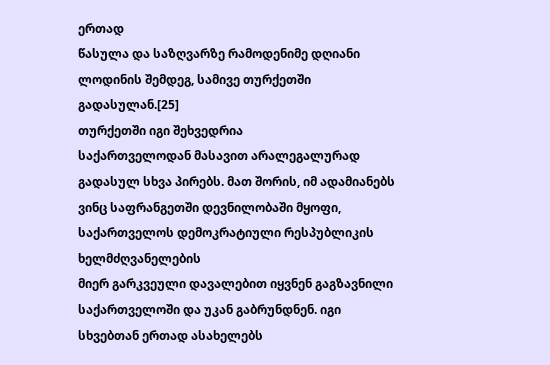ერთად
წასულა და საზღვარზე რამოდენიმე დღიანი ლოდინის შემდეგ, სამივე თურქეთში გადასულან.[25]
თურქეთში იგი შეხვედრია
საქართველოდან მასავით არალეგალურად გადასულ სხვა პირებს. მათ შორის, იმ ადამიანებს
ვინც საფრანგეთში დევნილობაში მყოფი, საქართველოს დემოკრატიული რესპუბლიკის ხელმძღვანელების
მიერ გარკვეული დავალებით იყვნენ გაგზავნილი საქართველოში და უკან გაბრუნდნენ. იგი
სხვებთან ერთად ასახელებს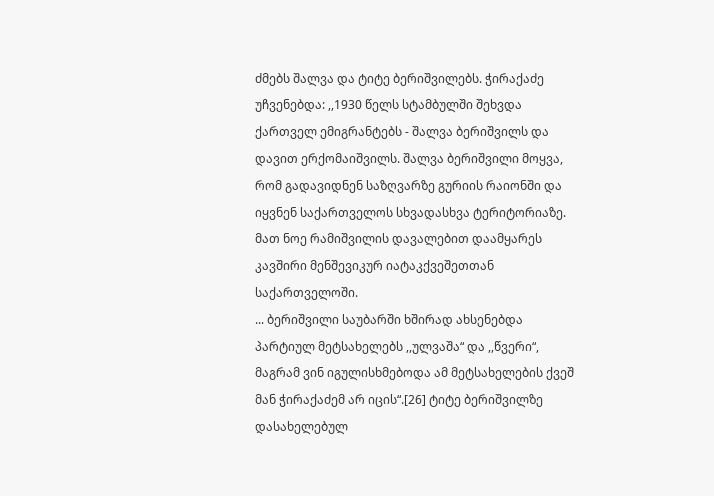ძმებს შალვა და ტიტე ბერიშვილებს. ჭირაქაძე
უჩვენებდა: ,,1930 წელს სტამბულში შეხვდა
ქართველ ემიგრანტებს - შალვა ბერიშვილს და დავით ერქომაიშვილს. შალვა ბერიშვილი მოყვა,
რომ გადავიდნენ საზღვარზე გურიის რაიონში და იყვნენ საქართველოს სხვადასხვა ტერიტორიაზე.
მათ ნოე რამიშვილის დავალებით დაამყარეს კავშირი მენშევიკურ იატაკქვეშეთთან საქართველოში.
... ბერიშვილი საუბარში ხშირად ახსენებდა პარტიულ მეტსახელებს ,,ულვაშა“ და ,,წვერი“,
მაგრამ ვინ იგულისხმებოდა ამ მეტსახელების ქვეშ მან ჭირაქაძემ არ იცის“.[26] ტიტე ბერიშვილზე დასახელებულ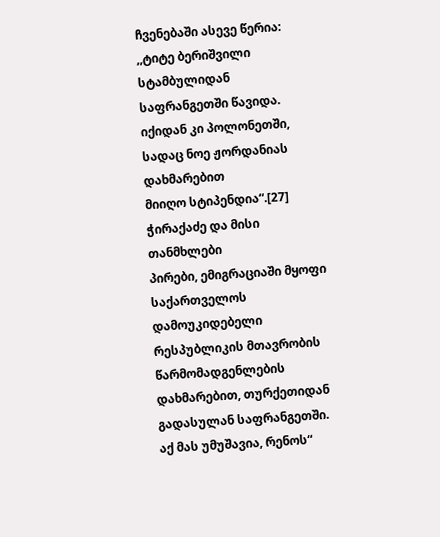ჩვენებაში ასევე წერია: ,,ტიტე ბერიშვილი
სტამბულიდან საფრანგეთში წავიდა. იქიდან კი პოლონეთში, სადაც ნოე ჟორდანიას დახმარებით
მიიღო სტიპენდია“.[27]
ჭირაქაძე და მისი თანმხლები
პირები, ემიგრაციაში მყოფი საქართველოს დამოუკიდებელი რესპუბლიკის მთავრობის წარმომადგენლების
დახმარებით, თურქეთიდან გადასულან საფრანგეთში. აქ მას უმუშავია, რენოს“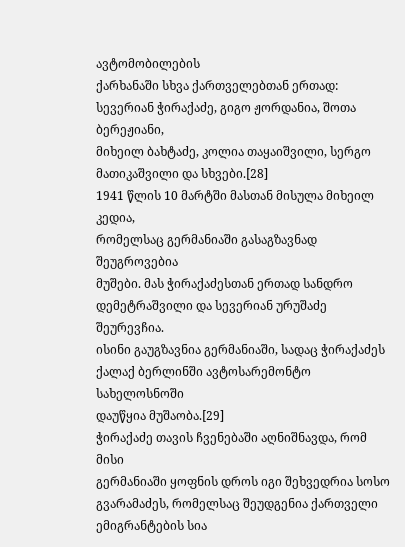ავტომობილების
ქარხანაში სხვა ქართველებთან ერთად: სევერიან ჭირაქაძე, გიგო ჟორდანია, შოთა ბერეჟიანი,
მიხეილ ბახტაძე, კოლია თაყაიშვილი, სერგო მათიკაშვილი და სხვები.[28]
1941 წლის 10 მარტში მასთან მისულა მიხეილ კედია,
რომელსაც გერმანიაში გასაგზავნად შეუგროვებია
მუშები. მას ჭირაქაძესთან ერთად სანდრო დემეტრაშვილი და სევერიან ურუშაძე შეურევჩია.
ისინი გაუგზავნია გერმანიაში, სადაც ჭირაქაძეს ქალაქ ბერლინში ავტოსარემონტო სახელოსნოში
დაუწყია მუშაობა.[29]
ჭირაქაძე თავის ჩვენებაში აღნიშნავდა, რომ მისი
გერმანიაში ყოფნის დროს იგი შეხვედრია სოსო გვარამაძეს, რომელსაც შეუდგენია ქართველი
ემიგრანტების სია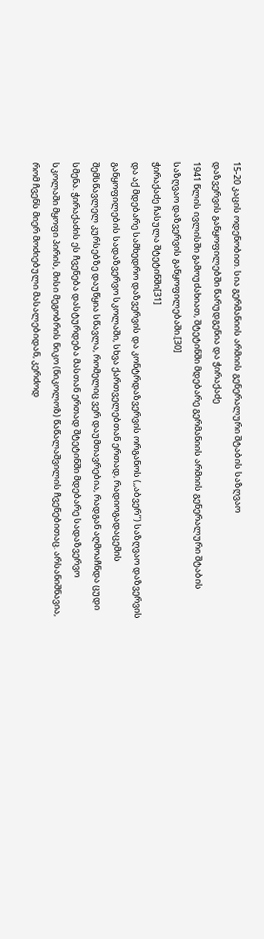15-20 კაცის ოდენობით. სია გერმანიის არმიის გენერალური შტაბის საზღვაო
დაზვერვის განყოფილებში წარუდგენია და ჭირაქაძე
1941 წლის ივლისში გამოუძახიათ, შტეტინში მდებარე გერმანიის არმიის გენერალური შტაბის
საზღვაო დაზვერვის განყოფილებაში.[30]
ჭირაქაძე ჩასულა შტეტინში[31]
და აქ მდებარე სამხედრო დაზვერვის და კონტრდაზვერვის ორგანოს (,,აბვერ’’) საზღვაო დაზვერვის
განყოფილების სადაზვერვო სკოლაში, სხვა ქართველებთან ერთად, რადიოგადაცემის
შემსწავლელ კურსებზე დაუწყია სწავლა, რომელიც ვერ დაუმთავრებია, რადგან აღმოაჩნდა ცუდი
სმენა. ჭირაქაძის ეს ჩვენება დასტურდება მასთან ერთად შტეტინში მდებარე სადაზვერვო
სკოლაში მყოფი პირის, მისი მეგობრის ნიკო (ნიკოლოზ) წაწალაშვილის ჩვენებითაც. არსანიშნავია,
რომ ჩვენს მიერ მოძიებული მასალებიდან, კერძოდ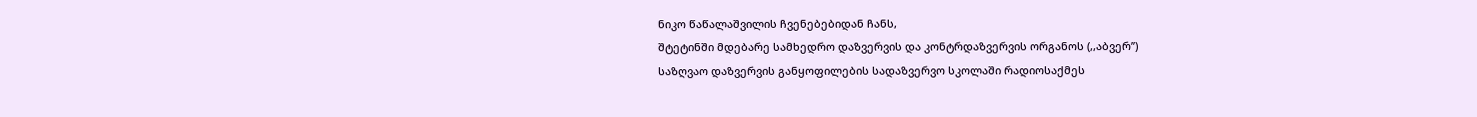ნიკო წაწალაშვილის ჩვენებებიდან ჩანს,
შტეტინში მდებარე სამხედრო დაზვერვის და კონტრდაზვერვის ორგანოს (,,აბვერ’’)
საზღვაო დაზვერვის განყოფილების სადაზვერვო სკოლაში რადიოსაქმეს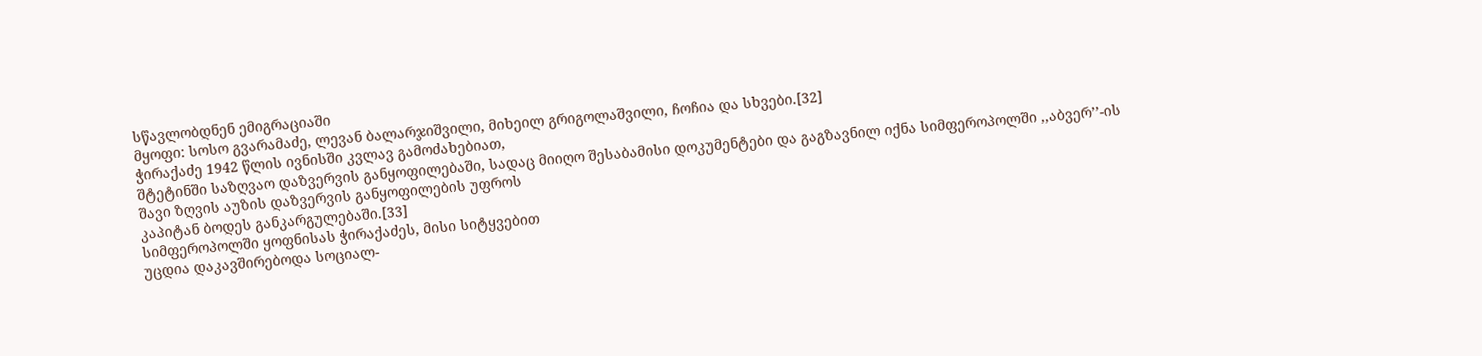სწავლობდნენ ემიგრაციაში
მყოფი: სოსო გვარამაძე, ლევან ბალარჯიშვილი, მიხეილ გრიგოლაშვილი, ჩოჩია და სხვები.[32]
ჭირაქაძე 1942 წლის ივნისში კვლავ გამოძახებიათ,
შტეტინში საზღვაო დაზვერვის განყოფილებაში, სადაც მიიღო შესაბამისი დოკუმენტები და გაგზავნილ იქნა სიმფეროპოლში ,,აბვერ’’-ის
შავი ზღვის აუზის დაზვერვის განყოფილების უფროს
კაპიტან ბოდეს განკარგულებაში.[33]
სიმფეროპოლში ყოფნისას ჭირაქაძეს, მისი სიტყვებით
უცდია დაკავშირებოდა სოციალ-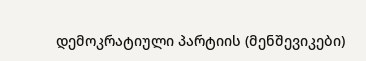დემოკრატიული პარტიის (მენშევიკები)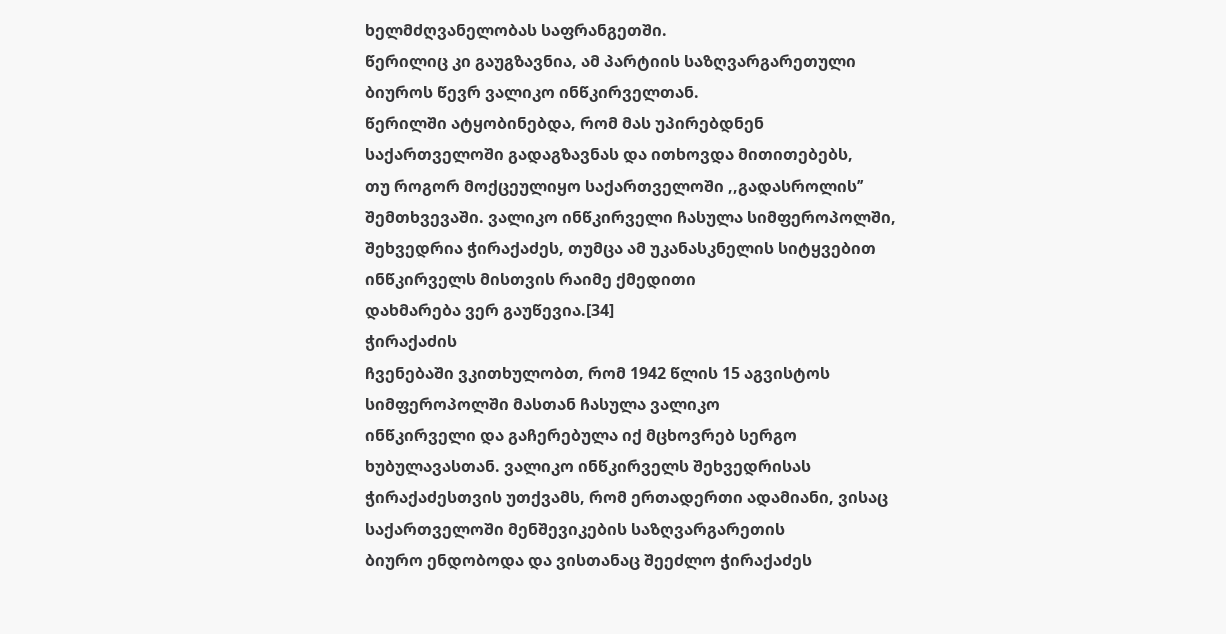ხელმძღვანელობას საფრანგეთში.
წერილიც კი გაუგზავნია, ამ პარტიის საზღვარგარეთული ბიუროს წევრ ვალიკო ინწკირველთან.
წერილში ატყობინებდა, რომ მას უპირებდნენ საქართველოში გადაგზავნას და ითხოვდა მითითებებს,
თუ როგორ მოქცეულიყო საქართველოში ,,გადასროლის’’ შემთხვევაში. ვალიკო ინწკირველი ჩასულა სიმფეროპოლში,
შეხვედრია ჭირაქაძეს, თუმცა ამ უკანასკნელის სიტყვებით ინწკირველს მისთვის რაიმე ქმედითი
დახმარება ვერ გაუწევია.[34]
ჭირაქაძის
ჩვენებაში ვკითხულობთ, რომ 1942 წლის 15 აგვისტოს სიმფეროპოლში მასთან ჩასულა ვალიკო
ინწკირველი და გაჩერებულა იქ მცხოვრებ სერგო ხუბულავასთან. ვალიკო ინწკირველს შეხვედრისას
ჭირაქაძესთვის უთქვამს, რომ ერთადერთი ადამიანი, ვისაც საქართველოში მენშევიკების საზღვარგარეთის
ბიურო ენდობოდა და ვისთანაც შეეძლო ჭირაქაძეს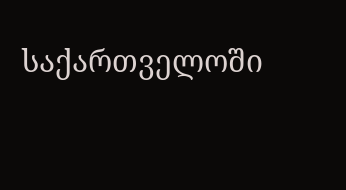საქართველოში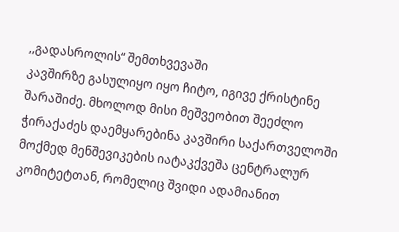,,გადასროლის“ შემთხვევაში
კავშირზე გასულიყო იყო ჩიტო, იგივე ქრისტინე შარაშიძე. მხოლოდ მისი მეშვეობით შეეძლო
ჭირაქაძეს დაემყარებინა კავშირი საქართველოში მოქმედ მენშევიკების იატაკქვეშა ცენტრალურ
კომიტეტთან, რომელიც შვიდი ადამიანით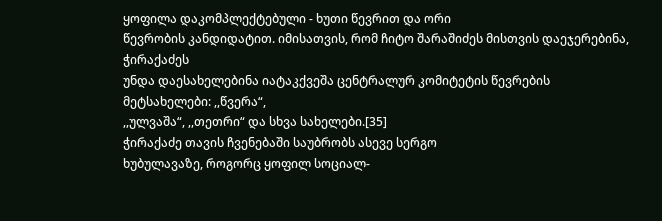ყოფილა დაკომპლექტებული - ხუთი წევრით და ორი
წევრობის კანდიდატით. იმისათვის, რომ ჩიტო შარაშიძეს მისთვის დაეჯერებინა, ჭირაქაძეს
უნდა დაესახელებინა იატაკქვეშა ცენტრალურ კომიტეტის წევრების მეტსახელები: ,,წვერა“,
,,ულვაშა“, ,,თეთრი“ და სხვა სახელები.[35]
ჭირაქაძე თავის ჩვენებაში საუბრობს ასევე სერგო
ხუბულავაზე, როგორც ყოფილ სოციალ-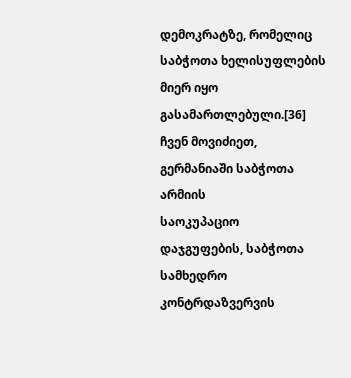დემოკრატზე, რომელიც საბჭოთა ხელისუფლების მიერ იყო
გასამართლებული.[36] ჩვენ მოვიძიეთ,
გერმანიაში საბჭოთა
არმიის
საოკუპაციო
დაჯგუფების, საბჭოთა სამხედრო კონტრდაზვერვის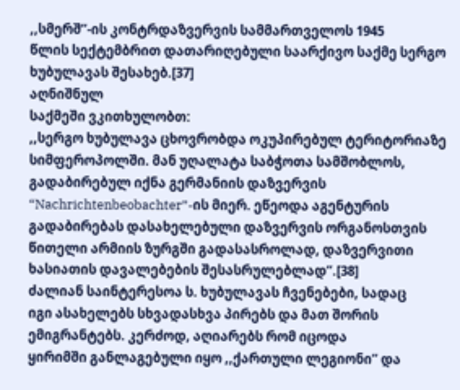,,სმერშ’’-ის კონტრდაზვერვის სამმართველოს 1945
წლის სექტემბრით დათარიღებული საარქივო საქმე სერგო ხუბულავას შესახებ.[37]
აღნიშნულ
საქმეში ვკითხულობთ:
,,სერგო ხუბულავა ცხოვრობდა ოკუპირებულ ტერიტორიაზე სიმფეროპოლში. მან უღალატა საბჭოთა სამშობლოს, გადაბირებულ იქნა გერმანიის დაზვერვის “Nachrichtenbeobachter”-ის მიერ. ეწეოდა აგენტურის გადაბირებას დასახელებული დაზვერვის ორგანოსთვის წითელი არმიის ზურგში გადასასროლად, დაზვერვითი ხასიათის დავალებების შესასრულებლად’’.[38]
ძალიან საინტერესოა ს. ხუბულავას ჩვენებები, სადაც
იგი ასახელებს სხვადასხვა პირებს და მათ შორის ემიგრანტებს. კერძოდ, აღიარებს რომ იცოდა
ყირიმში განლაგებული იყო ,,ქართული ლეგიონი’’ და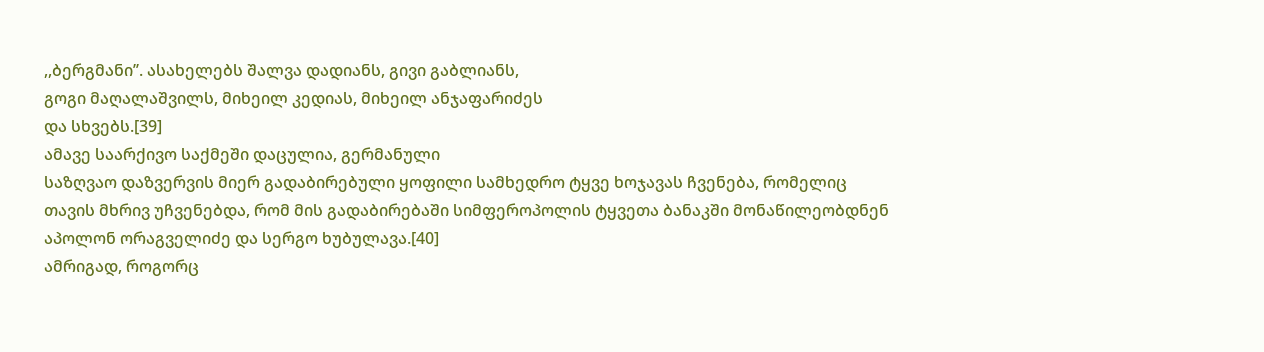,,ბერგმანი’’. ასახელებს შალვა დადიანს, გივი გაბლიანს,
გოგი მაღალაშვილს, მიხეილ კედიას, მიხეილ ანჯაფარიძეს
და სხვებს.[39]
ამავე საარქივო საქმეში დაცულია, გერმანული
საზღვაო დაზვერვის მიერ გადაბირებული ყოფილი სამხედრო ტყვე ხოჯავას ჩვენება, რომელიც
თავის მხრივ უჩვენებდა, რომ მის გადაბირებაში სიმფეროპოლის ტყვეთა ბანაკში მონაწილეობდნენ
აპოლონ ორაგველიძე და სერგო ხუბულავა.[40]
ამრიგად, როგორც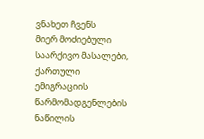ვნახეთ ჩვენს
მიერ მოძიებული საარქივო მასალები, ქართული
ემიგრაციის წარმომადგენლების ნაწილის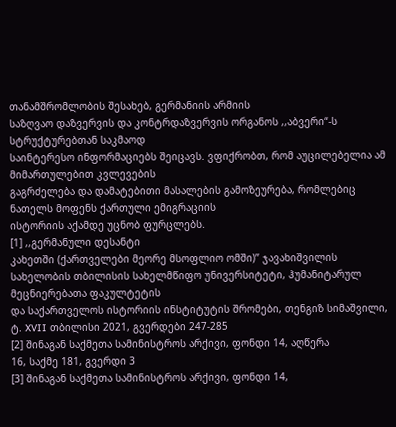თანამშრომლობის შესახებ, გერმანიის არმიის
საზღვაო დაზვერვის და კონტრდაზვერვის ორგანოს ,,აბვერი“-ს სტრუქტურებთან საკმაოდ
საინტერესო ინფორმაციებს შეიცავს. ვფიქრობთ, რომ აუცილებელია ამ მიმართულებით კვლევების
გაგრძელება და დამატებითი მასალების გამოზეურება, რომლებიც ნათელს მოფენს ქართული ემიგრაციის
ისტორიის აქამდე უცნობ ფურცლებს.
[1] ,,გერმანული დესანტი
კახეთში (ქართველები მეორე მსოფლიო ომში)’’ ჯავახიშვილის
სახელობის თბილისის სახელმწიფო უნივერსიტეტი, ჰუმანიტარულ მეცნიერებათა ფაკულტეტის
და საქართველოს ისტორიის ინსტიტუტის შრომები, თენგიზ სიმაშვილი, ტ. XVII თბილისი 2021, გვერდები 247-285
[2] შინაგან საქმეთა სამინისტროს არქივი, ფონდი 14, აღწერა
16, საქმე 181, გვერდი 3
[3] შინაგან საქმეთა სამინისტროს არქივი, ფონდი 14,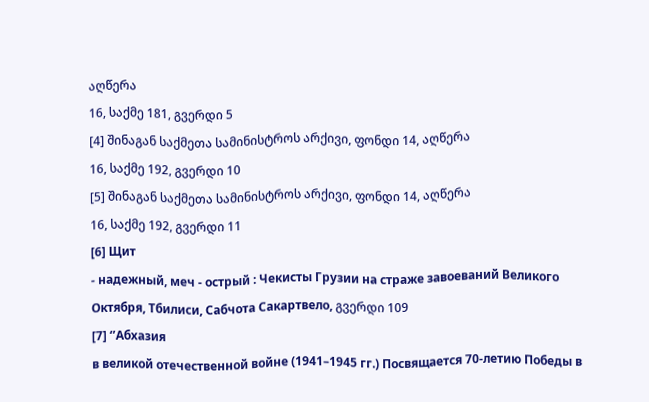აღწერა
16, საქმე 181, გვერდი 5
[4] შინაგან საქმეთა სამინისტროს არქივი, ფონდი 14, აღწერა
16, საქმე 192, გვერდი 10
[5] შინაგან საქმეთა სამინისტროს არქივი, ფონდი 14, აღწერა
16, საქმე 192, გვერდი 11
[6] Щит
- надежный, меч - острый : Чекисты Грузии на страже завоеваний Великого
Октября, Тбилиси, Сабчота Сакартвело, გვერდი 109
[7] ‘’Абхазия
в великой отечественной войне (1941–1945 гг.) Посвящается 70-летию Победы в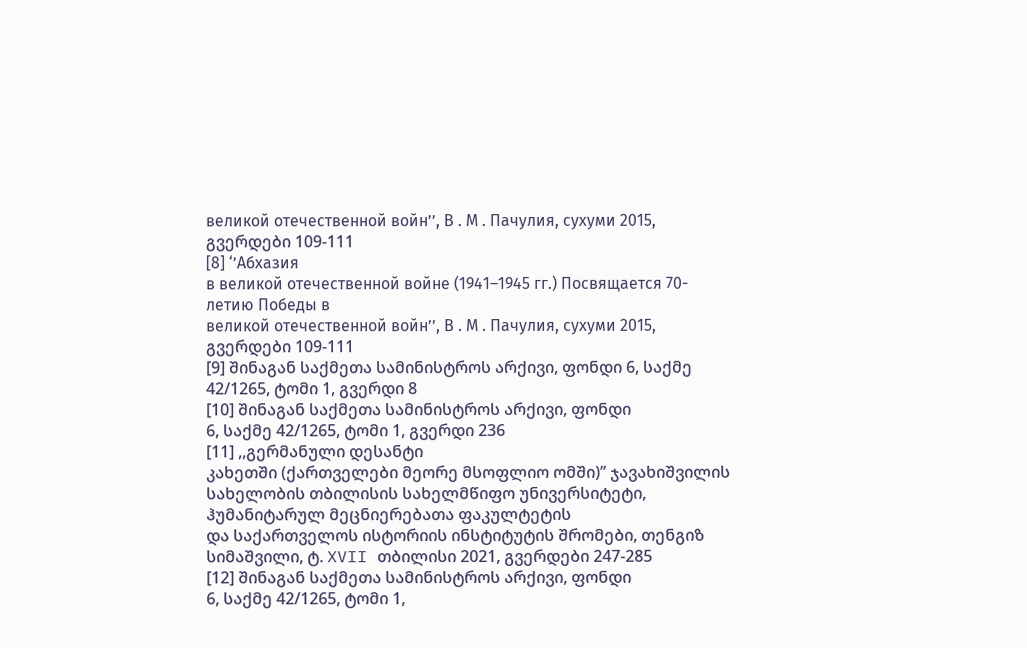великой отечественной войн’’, В . М . Пачулия, сухуми 2015, გვერდები 109-111
[8] ‘’Абхазия
в великой отечественной войне (1941–1945 гг.) Посвящается 70-летию Победы в
великой отечественной войн’’, В . М . Пачулия, сухуми 2015, გვერდები 109-111
[9] შინაგან საქმეთა სამინისტროს არქივი, ფონდი 6, საქმე
42/1265, ტომი 1, გვერდი 8
[10] შინაგან საქმეთა სამინისტროს არქივი, ფონდი
6, საქმე 42/1265, ტომი 1, გვერდი 236
[11] ,,გერმანული დესანტი
კახეთში (ქართველები მეორე მსოფლიო ომში)’’ ჯავახიშვილის
სახელობის თბილისის სახელმწიფო უნივერსიტეტი, ჰუმანიტარულ მეცნიერებათა ფაკულტეტის
და საქართველოს ისტორიის ინსტიტუტის შრომები, თენგიზ სიმაშვილი, ტ. XVII თბილისი 2021, გვერდები 247-285
[12] შინაგან საქმეთა სამინისტროს არქივი, ფონდი
6, საქმე 42/1265, ტომი 1,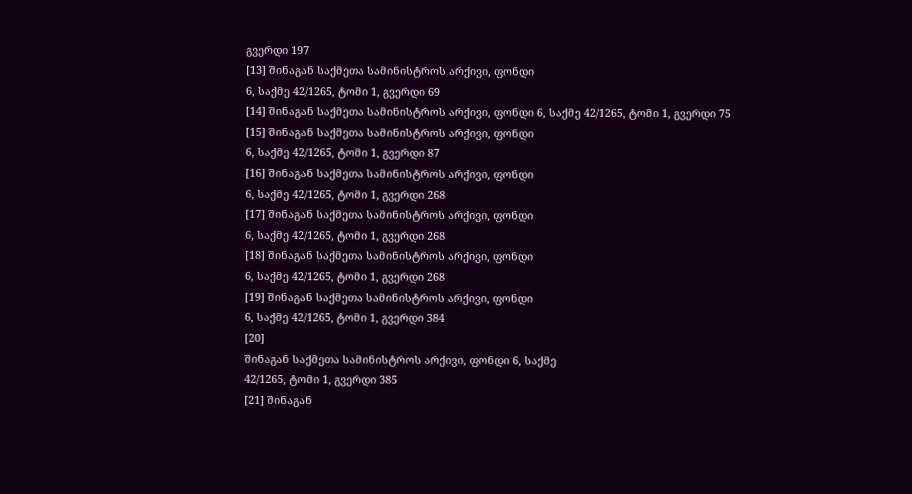გვერდი 197
[13] შინაგან საქმეთა სამინისტროს არქივი, ფონდი
6, საქმე 42/1265, ტომი 1, გვერდი 69
[14] შინაგან საქმეთა სამინისტროს არქივი, ფონდი 6, საქმე 42/1265, ტომი 1, გვერდი 75
[15] შინაგან საქმეთა სამინისტროს არქივი, ფონდი
6, საქმე 42/1265, ტომი 1, გვერდი 87
[16] შინაგან საქმეთა სამინისტროს არქივი, ფონდი
6, საქმე 42/1265, ტომი 1, გვერდი 268
[17] შინაგან საქმეთა სამინისტროს არქივი, ფონდი
6, საქმე 42/1265, ტომი 1, გვერდი 268
[18] შინაგან საქმეთა სამინისტროს არქივი, ფონდი
6, საქმე 42/1265, ტომი 1, გვერდი 268
[19] შინაგან საქმეთა სამინისტროს არქივი, ფონდი
6, საქმე 42/1265, ტომი 1, გვერდი 384
[20]
შინაგან საქმეთა სამინისტროს არქივი, ფონდი 6, საქმე
42/1265, ტომი 1, გვერდი 385
[21] შინაგან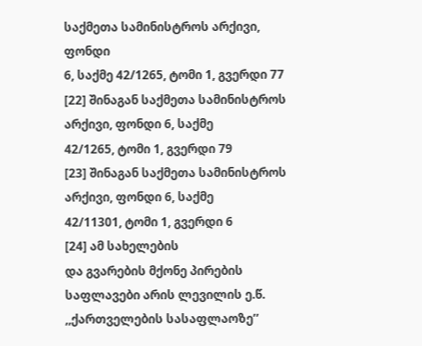საქმეთა სამინისტროს არქივი, ფონდი
6, საქმე 42/1265, ტომი 1, გვერდი 77
[22] შინაგან საქმეთა სამინისტროს არქივი, ფონდი 6, საქმე
42/1265, ტომი 1, გვერდი 79
[23] შინაგან საქმეთა სამინისტროს არქივი, ფონდი 6, საქმე
42/11301, ტომი 1, გვერდი 6
[24] ამ სახელების
და გვარების მქონე პირების საფლავები არის ლევილის ე.წ. ,,ქართველების სასაფლაოზე’’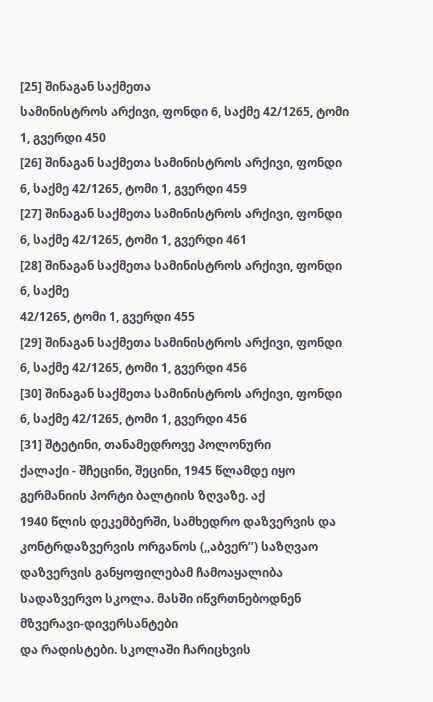[25] შინაგან საქმეთა
სამინისტროს არქივი, ფონდი 6, საქმე 42/1265, ტომი 1, გვერდი 450
[26] შინაგან საქმეთა სამინისტროს არქივი, ფონდი
6, საქმე 42/1265, ტომი 1, გვერდი 459
[27] შინაგან საქმეთა სამინისტროს არქივი, ფონდი
6, საქმე 42/1265, ტომი 1, გვერდი 461
[28] შინაგან საქმეთა სამინისტროს არქივი, ფონდი 6, საქმე
42/1265, ტომი 1, გვერდი 455
[29] შინაგან საქმეთა სამინისტროს არქივი, ფონდი
6, საქმე 42/1265, ტომი 1, გვერდი 456
[30] შინაგან საქმეთა სამინისტროს არქივი, ფონდი
6, საქმე 42/1265, ტომი 1, გვერდი 456
[31] შტეტინი, თანამედროვე პოლონური
ქალაქი - შჩეცინი, შეცინი, 1945 წლამდე იყო გერმანიის პორტი ბალტიის ზღვაზე. აქ
1940 წლის დეკემბერში, სამხედრო დაზვერვის და კონტრდაზვერვის ორგანოს (,,აბვერ’’) საზღვაო
დაზვერვის განყოფილებამ ჩამოაყალიბა სადაზვერვო სკოლა. მასში იწვრთნებოდნენ მზვერავი-დივერსანტები
და რადისტები. სკოლაში ჩარიცხვის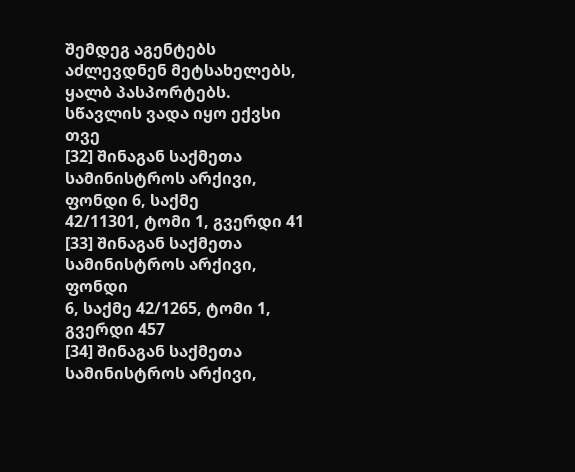შემდეგ აგენტებს აძლევდნენ მეტსახელებს, ყალბ პასპორტებს.
სწავლის ვადა იყო ექვსი თვე
[32] შინაგან საქმეთა სამინისტროს არქივი, ფონდი 6, საქმე
42/11301, ტომი 1, გვერდი 41
[33] შინაგან საქმეთა სამინისტროს არქივი, ფონდი
6, საქმე 42/1265, ტომი 1, გვერდი 457
[34] შინაგან საქმეთა სამინისტროს არქივი,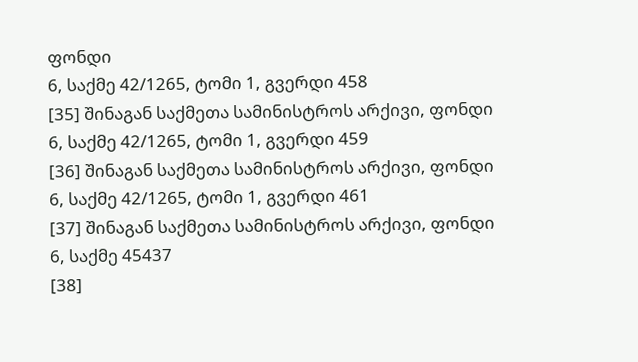ფონდი
6, საქმე 42/1265, ტომი 1, გვერდი 458
[35] შინაგან საქმეთა სამინისტროს არქივი, ფონდი
6, საქმე 42/1265, ტომი 1, გვერდი 459
[36] შინაგან საქმეთა სამინისტროს არქივი, ფონდი
6, საქმე 42/1265, ტომი 1, გვერდი 461
[37] შინაგან საქმეთა სამინისტროს არქივი, ფონდი
6, საქმე 45437
[38]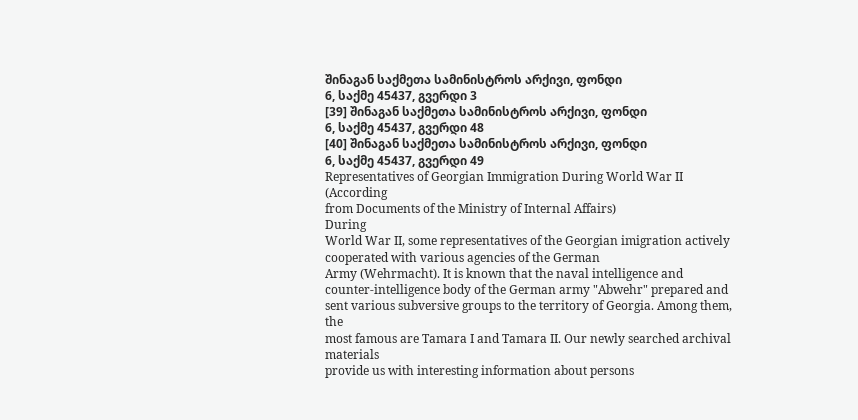შინაგან საქმეთა სამინისტროს არქივი, ფონდი
6, საქმე 45437, გვერდი 3
[39] შინაგან საქმეთა სამინისტროს არქივი, ფონდი
6, საქმე 45437, გვერდი 48
[40] შინაგან საქმეთა სამინისტროს არქივი, ფონდი
6, საქმე 45437, გვერდი 49
Representatives of Georgian Immigration During World War II
(According
from Documents of the Ministry of Internal Affairs)
During
World War II, some representatives of the Georgian imigration actively cooperated with various agencies of the German
Army (Wehrmacht). It is known that the naval intelligence and
counter-intelligence body of the German army "Abwehr" prepared and
sent various subversive groups to the territory of Georgia. Among them, the
most famous are Tamara I and Tamara II. Our newly searched archival materials
provide us with interesting information about persons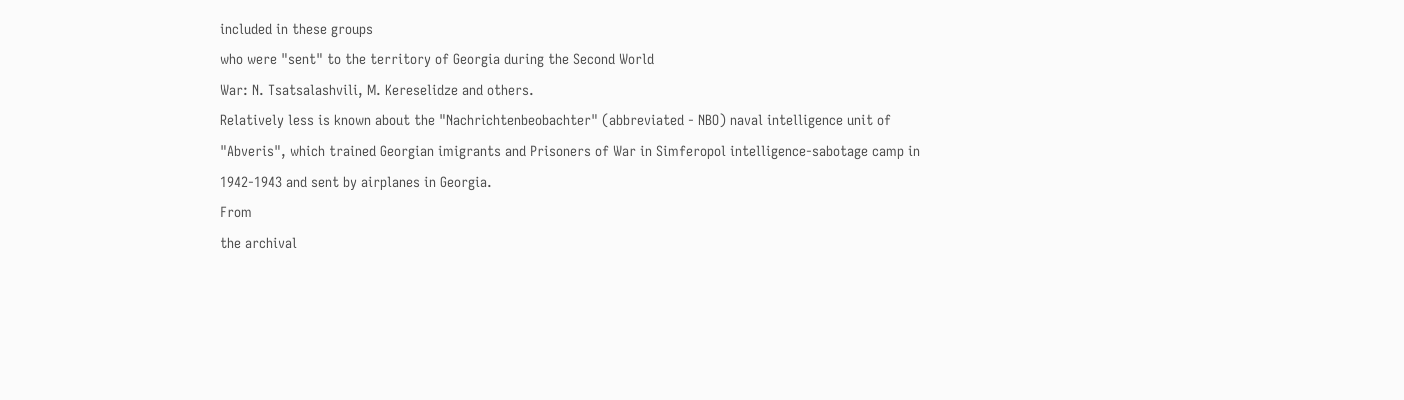included in these groups
who were "sent" to the territory of Georgia during the Second World
War: N. Tsatsalashvili, M. Kereselidze and others.
Relatively less is known about the "Nachrichtenbeobachter" (abbreviated - NBO) naval intelligence unit of "Abveris", which trained Georgian imigrants and Prisoners of War in Simferopol intelligence-sabotage camp in 1942-1943 and sent by airplanes in Georgia.
From
the archival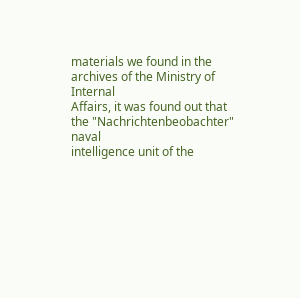materials we found in the archives of the Ministry of Internal
Affairs, it was found out that the "Nachrichtenbeobachter" naval
intelligence unit of the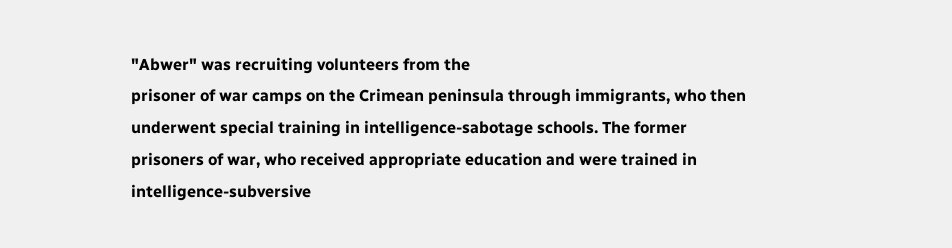"Abwer" was recruiting volunteers from the
prisoner of war camps on the Crimean peninsula through immigrants, who then
underwent special training in intelligence-sabotage schools. The former
prisoners of war, who received appropriate education and were trained in
intelligence-subversive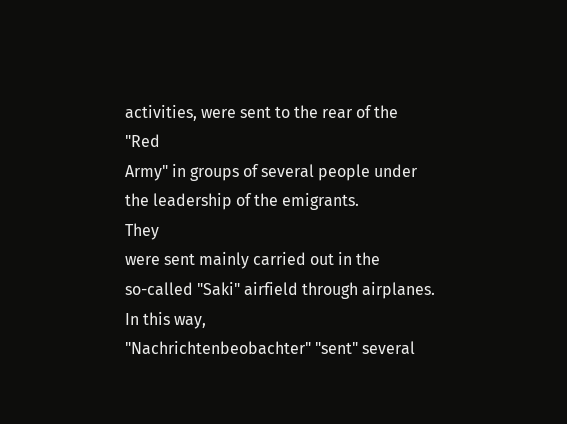activities, were sent to the rear of the "Red
Army" in groups of several people under the leadership of the emigrants.
They
were sent mainly carried out in the
so-called "Saki" airfield through airplanes. In this way,
"Nachrichtenbeobachter" "sent" several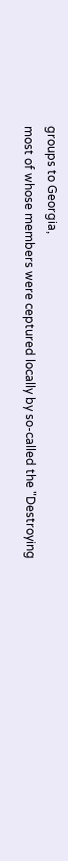groups to Georgia,
most of whose members were ceptured locally by so-called the "Destroying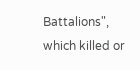Battalions", which killed or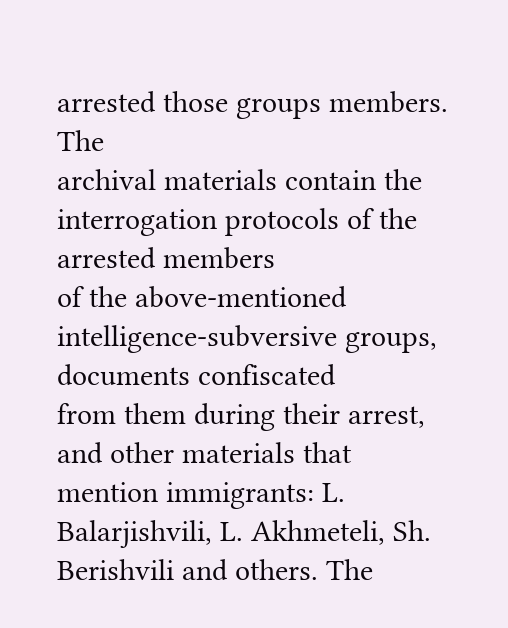arrested those groups members.
The
archival materials contain the interrogation protocols of the arrested members
of the above-mentioned intelligence-subversive groups, documents confiscated
from them during their arrest, and other materials that mention immigrants: L.
Balarjishvili, L. Akhmeteli, Sh. Berishvili and others. The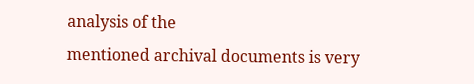analysis of the
mentioned archival documents is very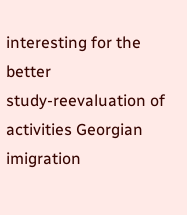interesting for the better
study-reevaluation of activities Georgian imigration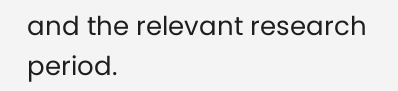and the relevant research
period.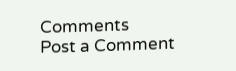Comments
Post a Comment